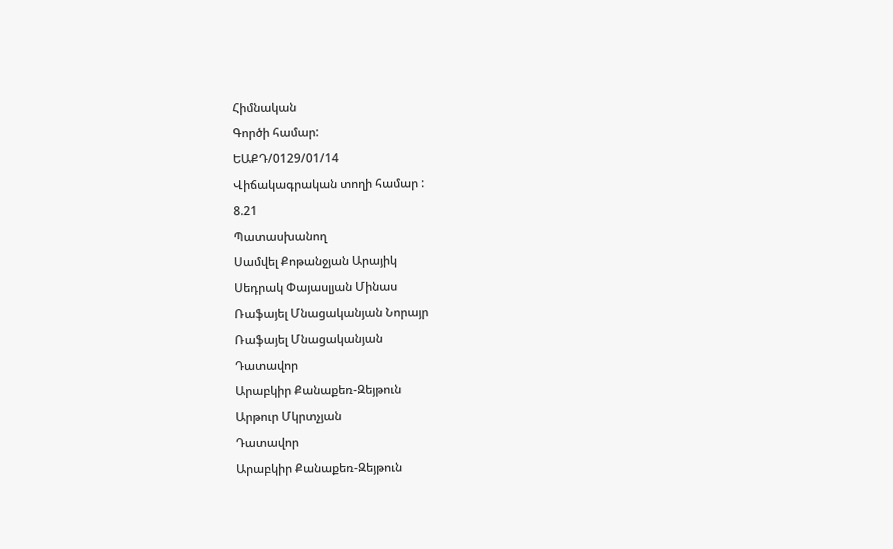Հիմնական
Գործի համար:
ԵԱՔԴ/0129/01/14
Վիճակագրական տողի համար :
8.21
Պատասխանող
Սամվել Քոթանջյան Արայիկ
Սեդրակ Փայասլյան Մինաս
Ռաֆայել Մնացականյան Նորայր
Ռաֆայել Մնացականյան
Դատավոր
Արաբկիր Քանաքեռ-Զեյթուն
Արթուր Մկրտչյան
Դատավոր
Արաբկիր Քանաքեռ-Զեյթուն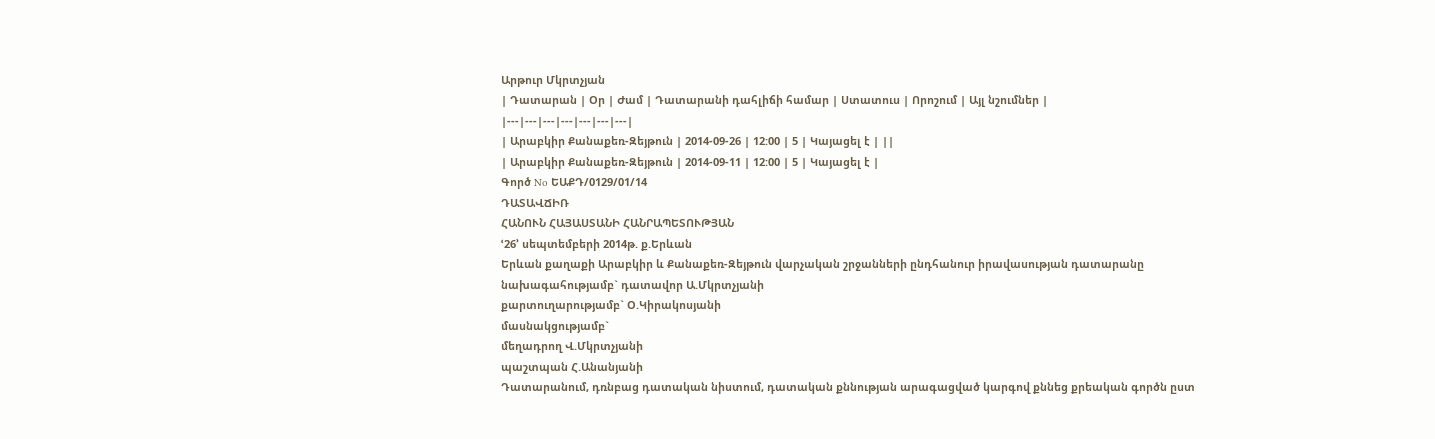Արթուր Մկրտչյան
| Դատարան | Օր | Ժամ | Դատարանի դահլիճի համար | Ստատուս | Որոշում | Այլ նշումներ |
|---|---|---|---|---|---|---|
| Արաբկիր Քանաքեռ-Զեյթուն | 2014-09-26 | 12:00 | 5 | Կայացել է | ||
| Արաբկիր Քանաքեռ-Զեյթուն | 2014-09-11 | 12:00 | 5 | Կայացել է |
Գործ No ԵԱՔԴ/0129/01/14
ԴԱՏԱՎՃԻՌ
ՀԱՆՈՒՆ ՀԱՅԱՍՏԱՆԻ ՀԱՆՐԱՊԵՏՈՒԹՅԱՆ
ՙ26՚ սեպտեմբերի 2014թ. ք.Երևան
Երևան քաղաքի Արաբկիր և Քանաքեռ-Զեյթուն վարչական շրջանների ընդհանուր իրավասության դատարանը
նախագահությամբ` դատավոր Ա.Մկրտչյանի
քարտուղարությամբ` Օ.Կիրակոսյանի
մասնակցությամբ`
մեղադրող Վ.Մկրտչյանի
պաշտպան Հ.Անանյանի
Դատարանում, դռնբաց դատական նիստում, դատական քննության արագացված կարգով քննեց քրեական գործն ըստ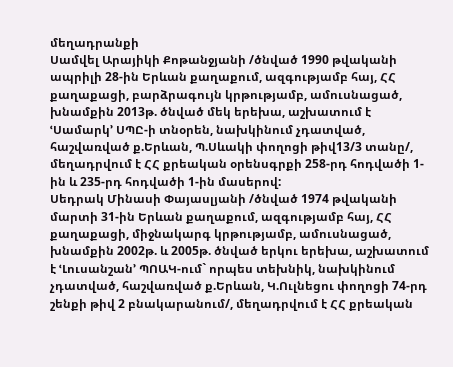մեղադրանքի
Սամվել Արայիկի Քոթանջյանի /ծնված 1990 թվականի ապրիլի 28-ին Երևան քաղաքում, ազգությամբ հայ, ՀՀ քաղաքացի, բարձրագույն կրթությամբ, ամուսնացած, խնամքին 2013թ. ծնված մեկ երեխա, աշխատում է ՙՍամարկ՚ ՍՊԸ-ի տնօրեն, նախկինում չդատված, հաշվառված ք.Երևան, Պ.Սևակի փողոցի թիվ13/3 տանը/, մեղադրվում է ՀՀ քրեական օրենսգրքի 258-րդ հոդվածի 1-ին և 235-րդ հոդվածի 1-ին մասերով:
Սեդրակ Մինասի Փայասլյանի /ծնված 1974 թվականի մարտի 31-ին Երևան քաղաքում, ազգությամբ հայ, ՀՀ քաղաքացի, միջնակարգ կրթությամբ, ամուսնացած, խնամքին 2002թ. և 2005թ. ծնված երկու երեխա, աշխատում է ՙԼուսանշան՚ ՊՈԱԿ-ում` որպես տեխնիկ, նախկինում չդատված, հաշվառված ք.Երևան, Կ.Ուլնեցու փողոցի 74-րդ շենքի թիվ 2 բնակարանում/, մեղադրվում է ՀՀ քրեական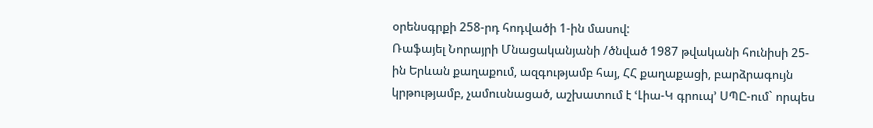օրենսգրքի 258-րդ հոդվածի 1-ին մասով:
Ռաֆայել Նորայրի Մնացականյանի /ծնված 1987 թվականի հունիսի 25-ին Երևան քաղաքում, ազգությամբ հայ, ՀՀ քաղաքացի, բարձրագույն կրթությամբ, չամուսնացած, աշխատում է ՙԼիա-Կ գրուպ՚ ՍՊԸ-ում` որպես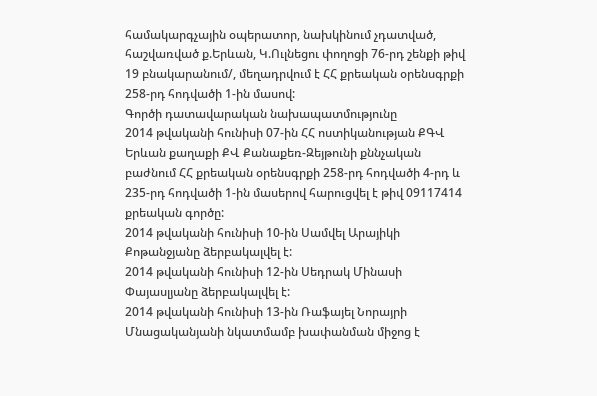համակարգչային օպերատոր, նախկինում չդատված, հաշվառված ք.Երևան, Կ.Ուլնեցու փողոցի 76-րդ շենքի թիվ 19 բնակարանում/, մեղադրվում է ՀՀ քրեական օրենսգրքի 258-րդ հոդվածի 1-ին մասով:
Գործի դատավարական նախապատմությունը
2014 թվականի հունիսի 07-ին ՀՀ ոստիկանության ՔԳՎ Երևան քաղաքի ՔՎ Քանաքեռ-Զեյթունի քննչական բաժնում ՀՀ քրեական օրենսգրքի 258-րդ հոդվածի 4-րդ և 235-րդ հոդվածի 1-ին մասերով հարուցվել է թիվ 09117414 քրեական գործը:
2014 թվականի հունիսի 10-ին Սամվել Արայիկի Քոթանջյանը ձերբակալվել է:
2014 թվականի հունիսի 12-ին Սեդրակ Մինասի Փայասլյանը ձերբակալվել է:
2014 թվականի հունիսի 13-ին Ռաֆայել Նորայրի Մնացականյանի նկատմամբ խափանման միջոց է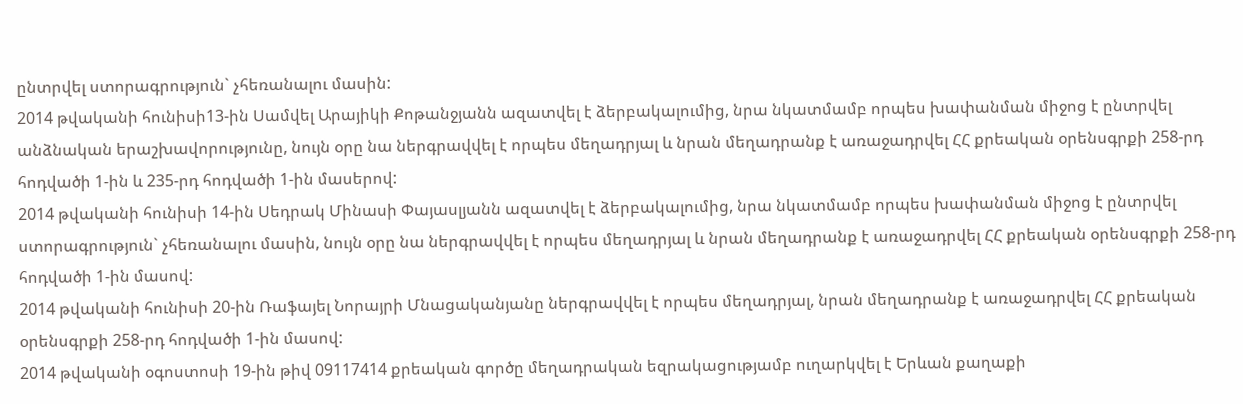ընտրվել ստորագրություն` չհեռանալու մասին:
2014 թվականի հունիսի13-ին Սամվել Արայիկի Քոթանջյանն ազատվել է ձերբակալումից, նրա նկատմամբ որպես խափանման միջոց է ընտրվել անձնական երաշխավորությունը, նույն օրը նա ներգրավվել է որպես մեղադրյալ և նրան մեղադրանք է առաջադրվել ՀՀ քրեական օրենսգրքի 258-րդ հոդվածի 1-ին և 235-րդ հոդվածի 1-ին մասերով:
2014 թվականի հունիսի 14-ին Սեդրակ Մինասի Փայասլյանն ազատվել է ձերբակալումից, նրա նկատմամբ որպես խափանման միջոց է ընտրվել ստորագրություն` չհեռանալու մասին, նույն օրը նա ներգրավվել է որպես մեղադրյալ և նրան մեղադրանք է առաջադրվել ՀՀ քրեական օրենսգրքի 258-րդ հոդվածի 1-ին մասով:
2014 թվականի հունիսի 20-ին Ռաֆայել Նորայրի Մնացականյանը ներգրավվել է որպես մեղադրյալ, նրան մեղադրանք է առաջադրվել ՀՀ քրեական օրենսգրքի 258-րդ հոդվածի 1-ին մասով:
2014 թվականի օգոստոսի 19-ին թիվ 09117414 քրեական գործը մեղադրական եզրակացությամբ ուղարկվել է Երևան քաղաքի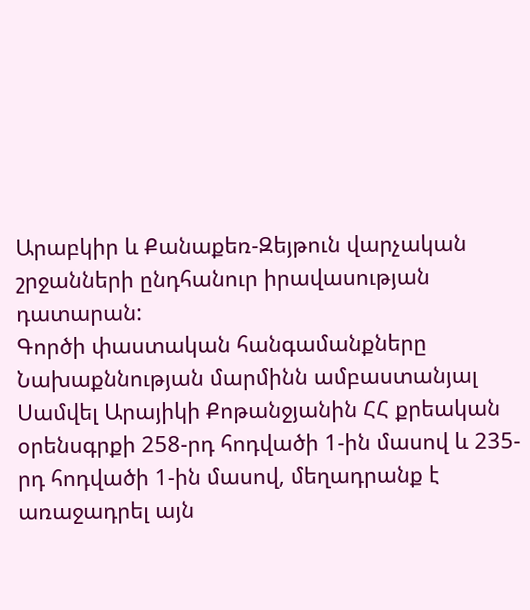Արաբկիր և Քանաքեռ-Զեյթուն վարչական շրջանների ընդհանուր իրավասության դատարան:
Գործի փաստական հանգամանքները
Նախաքննության մարմինն ամբաստանյալ Սամվել Արայիկի Քոթանջյանին ՀՀ քրեական օրենսգրքի 258-րդ հոդվածի 1-ին մասով և 235-րդ հոդվածի 1-ին մասով, մեղադրանք է առաջադրել այն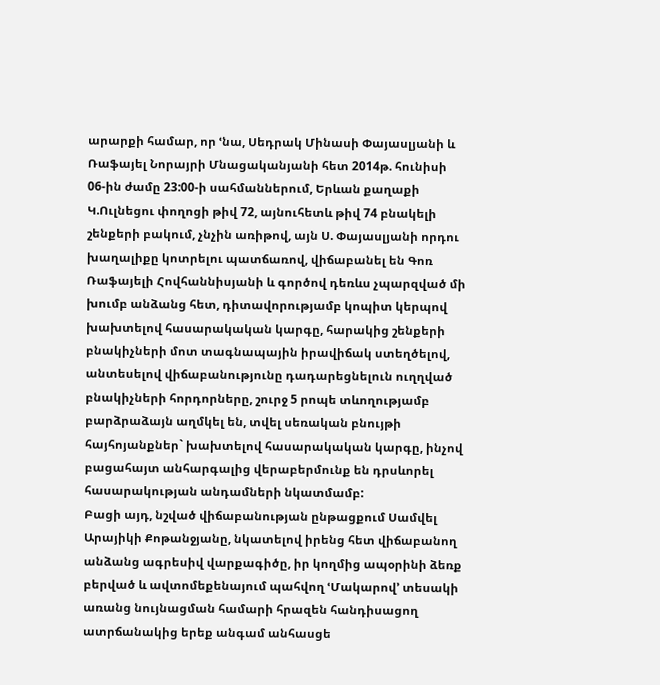արարքի համար, որ ՙնա, Սեդրակ Մինասի Փայասլյանի և Ռաֆայել Նորայրի Մնացականյանի հետ 2014թ. հունիսի 06-ին ժամը 23:00-ի սահմաններում, Երևան քաղաքի Կ.Ուլնեցու փողոցի թիվ 72, այնուհետև թիվ 74 բնակելի շենքերի բակում, չնչին առիթով, այն Ս. Փայասլյանի որդու խաղալիքը կոտրելու պատճառով, վիճաբանել են Գոռ Ռաֆայելի Հովհաննիսյանի և գործով դեռևս չպարզված մի խումբ անձանց հետ, դիտավորությամբ կոպիտ կերպով խախտելով հասարակական կարգը, հարակից շենքերի բնակիչների մոտ տագնապային իրավիճակ ստեղծելով, անտեսելով վիճաբանությունը դադարեցնելուն ուղղված բնակիչների հորդորները, շուրջ 5 րոպե տևողությամբ բարձրաձայն աղմկել են, տվել սեռական բնույթի հայհոյանքներ` խախտելով հասարակական կարգը, ինչով բացահայտ անհարգալից վերաբերմունք են դրսևորել հասարակության անդամների նկատմամբ:
Բացի այդ, նշված վիճաբանության ընթացքում Սամվել Արայիկի Քոթանջյանը, նկատելով իրենց հետ վիճաբանող անձանց ագրեսիվ վարքագիծը, իր կողմից ապօրինի ձեռք բերված և ավտոմեքենայում պահվող ՙՄակարով՚ տեսակի առանց նույնացման համարի հրազեն հանդիսացող ատրճանակից երեք անգամ անհասցե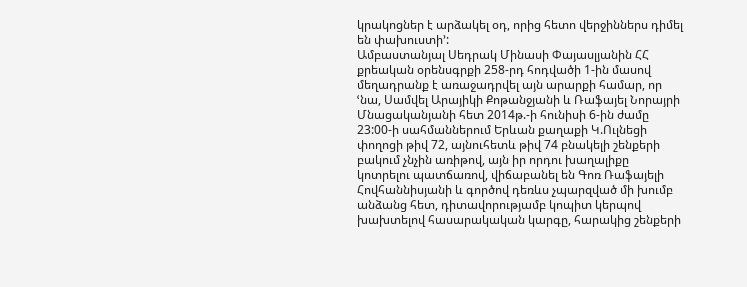կրակոցներ է արձակել օդ, որից հետո վերջիններս դիմել են փախուստի՚:
Ամբաստանյալ Սեդրակ Մինասի Փայասլյանին ՀՀ քրեական օրենսգրքի 258-րդ հոդվածի 1-ին մասով մեղադրանք է առաջադրվել այն արարքի համար, որ ՙնա, Սամվել Արայիկի Քոթանջյանի և Ռաֆայել Նորայրի Մնացականյանի հետ 2014թ.-ի հունիսի 6-ին ժամը 23:00-ի սահմաններում Երևան քաղաքի Կ.Ուլնեցի փողոցի թիվ 72, այնուհետև թիվ 74 բնակելի շենքերի բակում չնչին առիթով, այն իր որդու խաղալիքը կոտրելու պատճառով, վիճաբանել են Գոռ Ռաֆայելի Հովհաննիսյանի և գործով դեռևս չպարզված մի խումբ անձանց հետ, դիտավորությամբ կոպիտ կերպով խախտելով հասարակական կարգը, հարակից շենքերի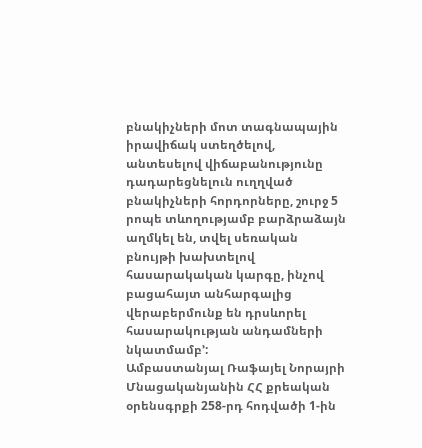բնակիչների մոտ տագնապային իրավիճակ ստեղծելով, անտեսելով վիճաբանությունը դադարեցնելուն ուղղված բնակիչների հորդորները, շուրջ 5 րոպե տևողությամբ բարձրաձայն աղմկել են, տվել սեռական բնույթի խախտելով հասարակական կարգը, ինչով բացահայտ անհարգալից վերաբերմունք են դրսևորել հասարակության անդամների նկատմամբ՚:
Ամբաստանյալ Ռաֆայել Նորայրի Մնացականյանին ՀՀ քրեական օրենսգրքի 258-րդ հոդվածի 1-ին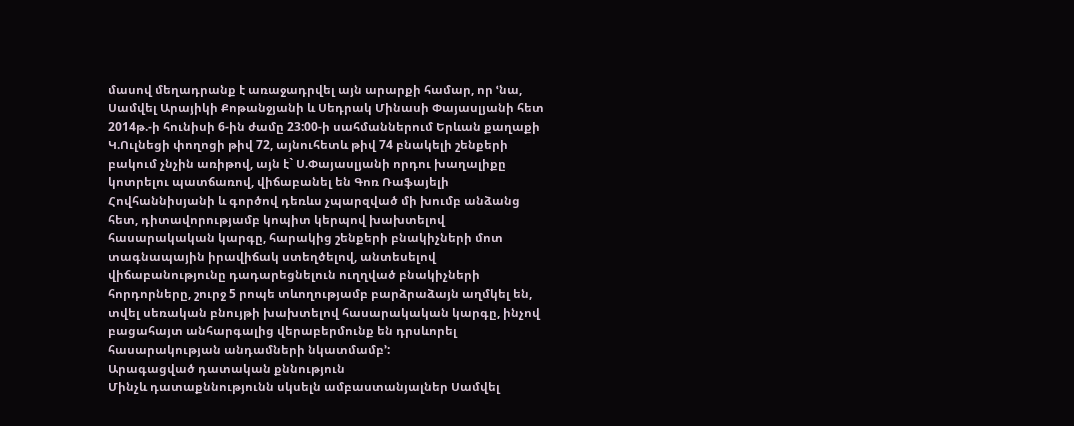մասով մեղադրանք է առաջադրվել այն արարքի համար, որ ՙնա, Սամվել Արայիկի Քոթանջյանի և Սեդրակ Մինասի Փայասլյանի հետ 2014թ.-ի հունիսի 6-ին ժամը 23:00-ի սահմաններում Երևան քաղաքի Կ.Ուլնեցի փողոցի թիվ 72, այնուհետև թիվ 74 բնակելի շենքերի բակում չնչին առիթով, այն է` Ս.Փայասլյանի որդու խաղալիքը կոտրելու պատճառով, վիճաբանել են Գոռ Ռաֆայելի Հովհաննիսյանի և գործով դեռևս չպարզված մի խումբ անձանց հետ, դիտավորությամբ կոպիտ կերպով խախտելով հասարակական կարգը, հարակից շենքերի բնակիչների մոտ տագնապային իրավիճակ ստեղծելով, անտեսելով վիճաբանությունը դադարեցնելուն ուղղված բնակիչների հորդորները, շուրջ 5 րոպե տևողությամբ բարձրաձայն աղմկել են, տվել սեռական բնույթի խախտելով հասարակական կարգը, ինչով բացահայտ անհարգալից վերաբերմունք են դրսևորել հասարակության անդամների նկատմամբ՚:
Արագացված դատական քննություն
Մինչև դատաքննությունն սկսելն ամբաստանյալներ Սամվել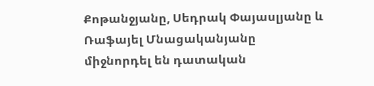Քոթանջյանը, Սեդրակ Փայասլյանը և Ռաֆայել Մնացականյանը միջնորդել են դատական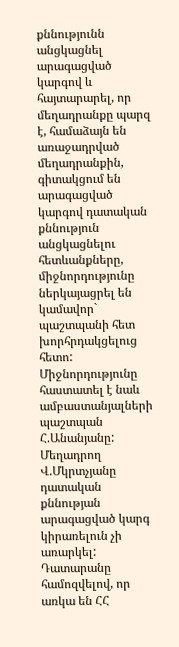քննությունն անցկացնել արագացված կարգով և հայտարարել, որ մեղադրանքը պարզ է, համաձայն են առաջադրված մեղադրանքին, գիտակցում են արագացված կարգով դատական քննություն անցկացնելու հետևանքները, միջնորդությունը ներկայացրել են կամավոր` պաշտպանի հետ խորհրդակցելուց հետո:
Միջնորդությունը հաստատել է նաև ամբաստանյալների պաշտպան Հ.Անանյանը:
Մեղադրող Վ.Մկրտչյանը դատական քննության արագացված կարգ կիրառելուն չի առարկել:
Դատարանը համոզվելով, որ առկա են ՀՀ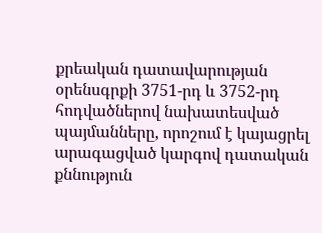քրեական դատավարության օրենսգրքի 3751-րդ և 3752-րդ հոդվածներով նախատեսված պայմանները, որոշում է կայացրել արագացված կարգով դատական քննություն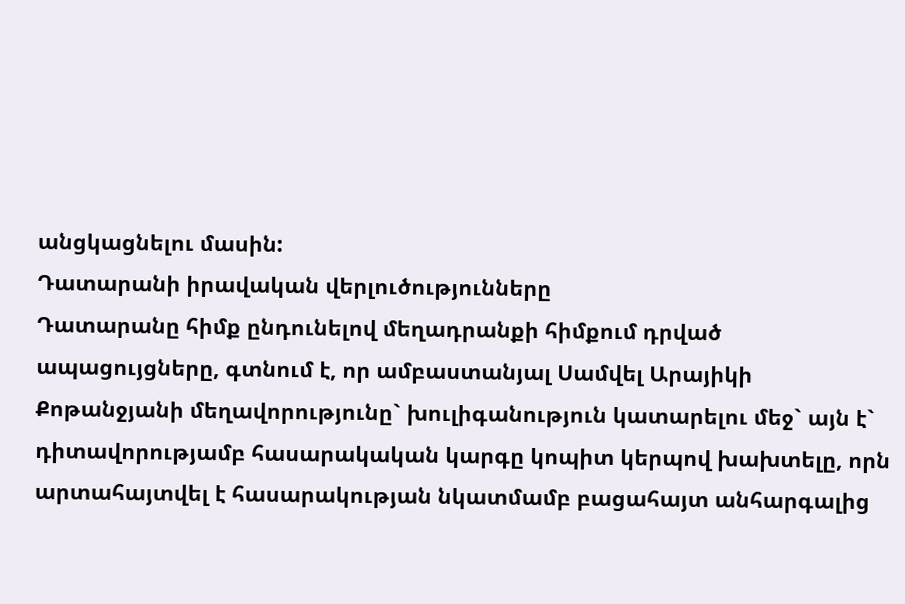անցկացնելու մասին:
Դատարանի իրավական վերլուծությունները
Դատարանը հիմք ընդունելով մեղադրանքի հիմքում դրված ապացույցները, գտնում է, որ ամբաստանյալ Սամվել Արայիկի Քոթանջյանի մեղավորությունը` խուլիգանություն կատարելու մեջ` այն է` դիտավորությամբ հասարակական կարգը կոպիտ կերպով խախտելը, որն արտահայտվել է հասարակության նկատմամբ բացահայտ անհարգալից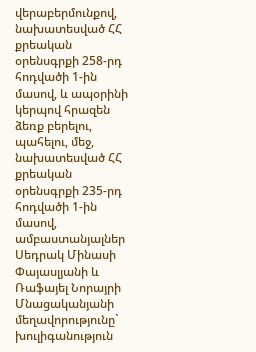վերաբերմունքով, նախատեսված ՀՀ քրեական օրենսգրքի 258-րդ հոդվածի 1-ին մասով, և ապօրինի կերպով հրազեն ձեռք բերելու, պահելու, մեջ, նախատեսված ՀՀ քրեական օրենսգրքի 235-րդ հոդվածի 1-ին մասով, ամբաստանյալներ Սեդրակ Մինասի Փայասլյանի և Ռաֆայել Նորայրի Մնացականյանի մեղավորությունը` խուլիգանություն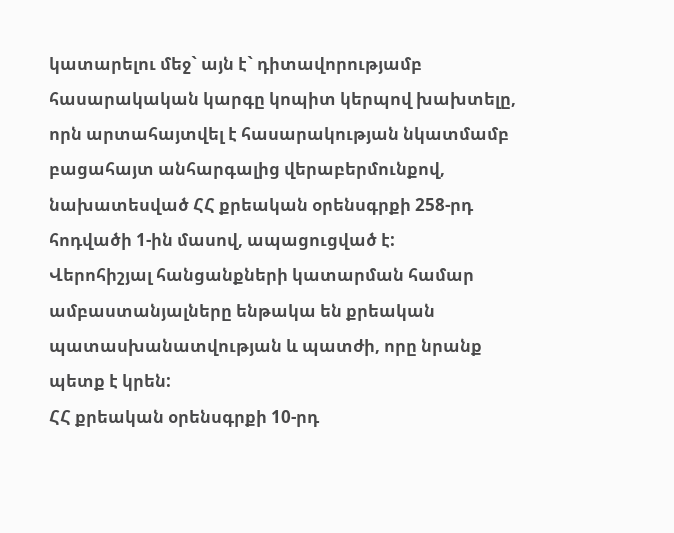կատարելու մեջ` այն է` դիտավորությամբ հասարակական կարգը կոպիտ կերպով խախտելը, որն արտահայտվել է հասարակության նկատմամբ բացահայտ անհարգալից վերաբերմունքով, նախատեսված ՀՀ քրեական օրենսգրքի 258-րդ հոդվածի 1-ին մասով, ապացուցված է:
Վերոհիշյալ հանցանքների կատարման համար ամբաստանյալները ենթակա են քրեական պատասխանատվության և պատժի, որը նրանք պետք է կրեն:
ՀՀ քրեական օրենսգրքի 10-րդ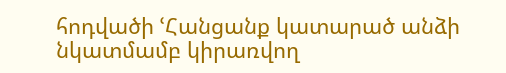հոդվածի ՙՀանցանք կատարած անձի նկատմամբ կիրառվող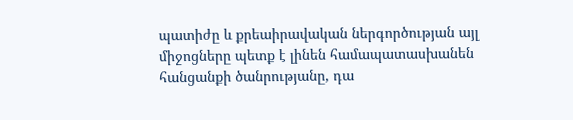պատիժը և քրեաիրավական ներգործության այլ միջոցները պետք է լինեն համապատասխանեն հանցանքի ծանրությանը, դա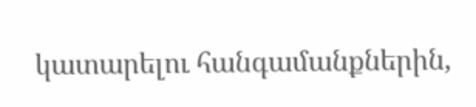կատարելու հանգամանքներին,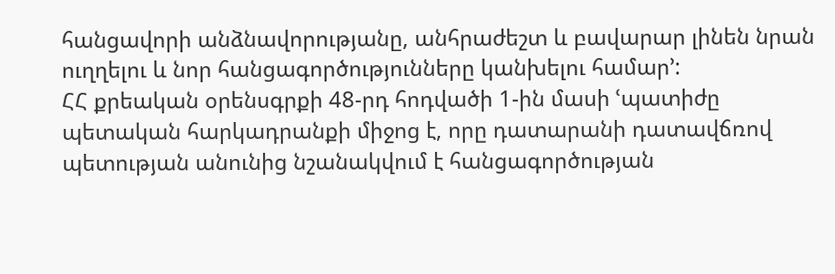հանցավորի անձնավորությանը, անհրաժեշտ և բավարար լինեն նրան ուղղելու և նոր հանցագործությունները կանխելու համար՚:
ՀՀ քրեական օրենսգրքի 48-րդ հոդվածի 1-ին մասի ՙպատիժը պետական հարկադրանքի միջոց է, որը դատարանի դատավճռով պետության անունից նշանակվում է հանցագործության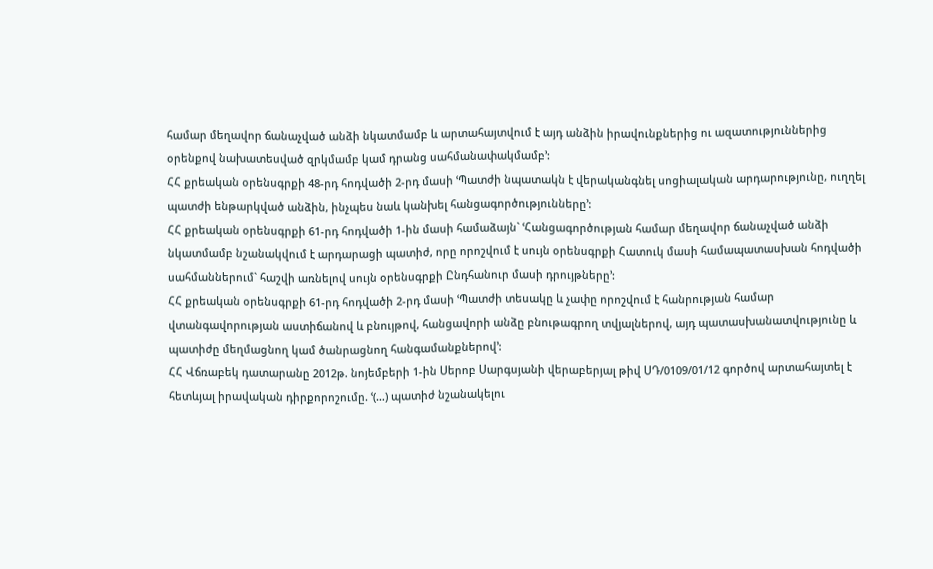համար մեղավոր ճանաչված անձի նկատմամբ և արտահայտվում է այդ անձին իրավունքներից ու ազատություններից օրենքով նախատեսված զրկմամբ կամ դրանց սահմանափակմամբ՚:
ՀՀ քրեական օրենսգրքի 48-րդ հոդվածի 2-րդ մասի ՙՊատժի նպատակն է վերականգնել սոցիալական արդարությունը, ուղղել պատժի ենթարկված անձին, ինչպես նաև կանխել հանցագործությունները՚:
ՀՀ քրեական օրենսգրքի 61-րդ հոդվածի 1-ին մասի համաձայն` ՙՀանցագործության համար մեղավոր ճանաչված անձի նկատմամբ նշանակվում է արդարացի պատիժ, որը որոշվում է սույն օրենսգրքի Հատուկ մասի համապատասխան հոդվածի սահմաններում` հաշվի առնելով սույն օրենսգրքի Ընդհանուր մասի դրույթները՚:
ՀՀ քրեական օրենսգրքի 61-րդ հոդվածի 2-րդ մասի ՙՊատժի տեսակը և չափը որոշվում է հանրության համար վտանգավորության աստիճանով և բնույթով, հանցավորի անձը բնութագրող տվյալներով, այդ պատասխանատվությունը և պատիժը մեղմացնող կամ ծանրացնող հանգամանքներով՚:
ՀՀ Վճռաբեկ դատարանը 2012թ. նոյեմբերի 1-ին Սերոբ Սարգսյանի վերաբերյալ թիվ ՍԴ/0109/01/12 գործով արտահայտել է հետևյալ իրավական դիրքորոշումը. ՙ(…) պատիժ նշանակելու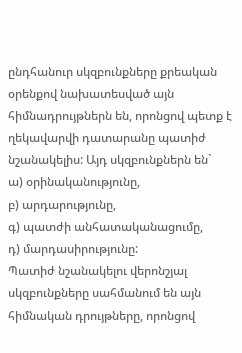ընդհանուր սկզբունքները քրեական օրենքով նախատեսված այն հիմնադրույթներն են, որոնցով պետք է ղեկավարվի դատարանը պատիժ նշանակելիս: Այդ սկզբունքներն են`
ա) օրինականությունը,
բ) արդարությունը,
գ) պատժի անհատականացումը,
դ) մարդասիրությունը:
Պատիժ նշանակելու վերոնշյալ սկզբունքները սահմանում են այն հիմնական դրույթները, որոնցով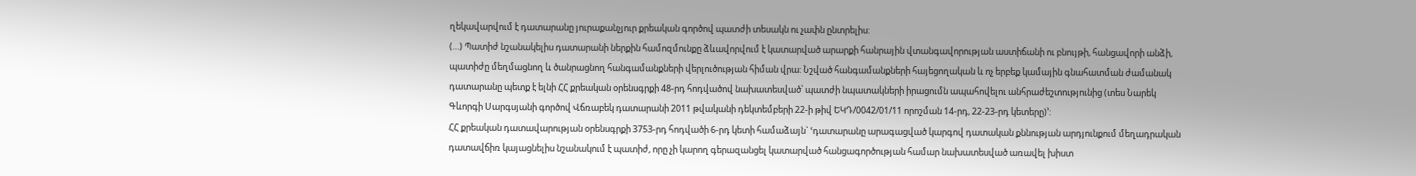ղեկավարվում է դատարանը յուրաքանչյուր քրեական գործով պատժի տեսակն ու չափն ընտրելիս:
(…) Պատիժ նշանակելիս դատարանի ներքին համոզմունքը ձևավորվում է կատարված արարքի հանրային վտանգավորության աստիճանի ու բնույթի, հանցավորի անձի, պատիժը մեղմացնող և ծանրացնող հանգամանքների վերլուծության հիման վրա: Նշված հանգամանքների հայեցողական և ոչ երբեք կամային գնահատման ժամանակ դատարանը պետք է ելնի ՀՀ քրեական օրենսգրքի 48-րդ հոդվածով նախատեսված՝ պատժի նպատակների իրացումն ապահովելու անհրաժեշտությունից (տես Նարեկ Գևորգի Սարգսյանի գործով Վճռաբեկ դատարանի 2011 թվականի դեկտեմբերի 22-ի թիվ ԵԿԴ/0042/01/11 որոշման 14-րդ, 22-23-րդ կետերը)՚:
ՀՀ քրեական դատավարության օրենսգրքի 3753-րդ հոդվածի 6-րդ կետի համաձայն` ՙդատարանը արագացված կարգով դատական քննության արդյունքում մեղադրական դատավճիռ կայացնելիս նշանակում է պատիժ, որը չի կարող գերազանցել կատարված հանցագործության համար նախատեսված առավել խիստ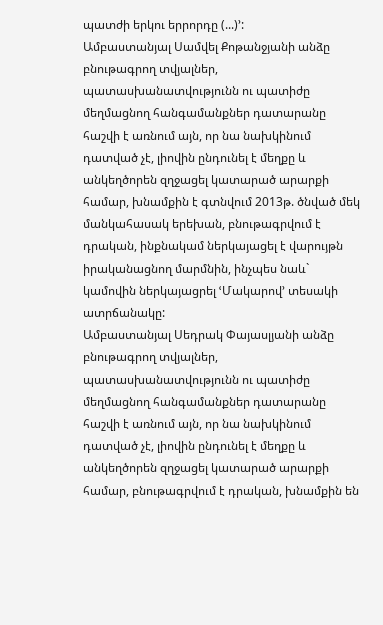պատժի երկու երրորդը (...)՚:
Ամբաստանյալ Սամվել Քոթանջյանի անձը բնութագրող տվյալներ, պատասխանատվությունն ու պատիժը մեղմացնող հանգամանքներ դատարանը հաշվի է առնում այն, որ նա նախկինում դատված չէ, լիովին ընդունել է մեղքը և անկեղծորեն զղջացել կատարած արարքի համար, խնամքին է գտնվում 2013թ. ծնված մեկ մանկահասակ երեխան, բնութագրվում է դրական, ինքնակամ ներկայացել է վարույթն իրականացնող մարմնին, ինչպես նաև` կամովին ներկայացրել ՙՄակարով՚ տեսակի ատրճանակը:
Ամբաստանյալ Սեդրակ Փայասլյանի անձը բնութագրող տվյալներ, պատասխանատվությունն ու պատիժը մեղմացնող հանգամանքներ դատարանը հաշվի է առնում այն, որ նա նախկինում դատված չէ, լիովին ընդունել է մեղքը և անկեղծորեն զղջացել կատարած արարքի համար, բնութագրվում է դրական, խնամքին են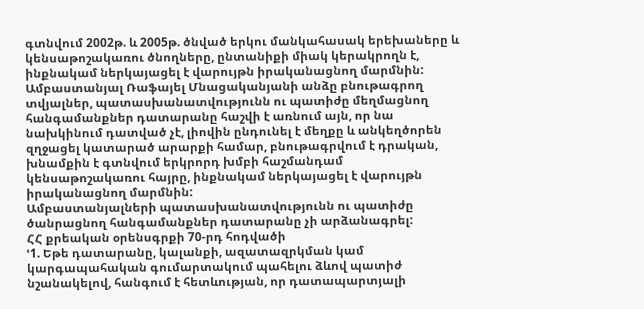գտնվում 2002թ. և 2005թ. ծնված երկու մանկահասակ երեխաները և կենսաթոշակառու ծնողները, ընտանիքի միակ կերակրողն է, ինքնակամ ներկայացել է վարույթն իրականացնող մարմնին:
Ամբաստանյալ Ռաֆայել Մնացականյանի անձը բնութագրող տվյալներ, պատասխանատվությունն ու պատիժը մեղմացնող հանգամանքներ դատարանը հաշվի է առնում այն, որ նա նախկինում դատված չէ, լիովին ընդունել է մեղքը և անկեղծորեն զղջացել կատարած արարքի համար, բնութագրվում է դրական, խնամքին է գտնվում երկրորդ խմբի հաշմանդամ կենսաթոշակառու հայրը, ինքնակամ ներկայացել է վարույթն իրականացնող մարմնին:
Ամբաստանյալների պատասխանատվությունն ու պատիժը ծանրացնող հանգամանքներ դատարանը չի արձանագրել:
ՀՀ քրեական օրենսգրքի 70-րդ հոդվածի
ՙ1. Եթե դատարանը, կալանքի, ազատազրկման կամ կարգապահական գումարտակում պահելու ձևով պատիժ նշանակելով, հանգում է հետևության, որ դատապարտյալի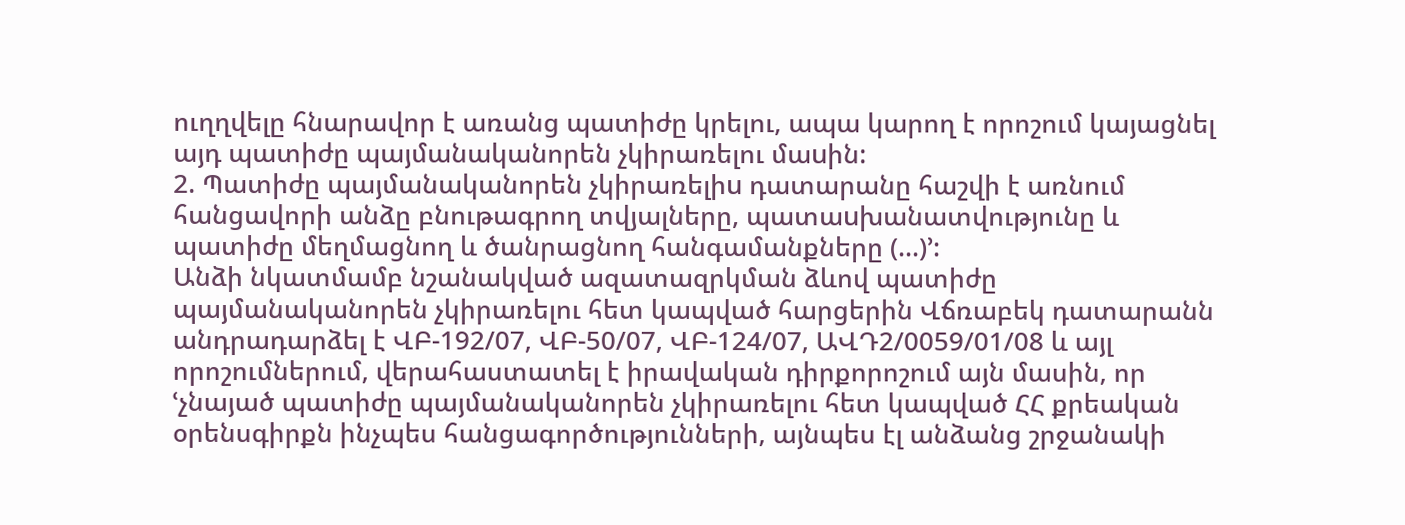ուղղվելը հնարավոր է առանց պատիժը կրելու, ապա կարող է որոշում կայացնել այդ պատիժը պայմանականորեն չկիրառելու մաuին:
2. Պատիժը պայմանականորեն չկիրառելիu դատարանը հաշվի է առնում հանցավորի անձը բնութագրող տվյալները, պատաuխանատվությունը և պատիժը մեղմացնող և ծանրացնող հանգամանքները (...)՚:
Անձի նկատմամբ նշանակված ազատազրկման ձևով պատիժը պայմանականորեն չկիրառելու հետ կապված հարցերին Վճռաբեկ դատարանն անդրադարձել է ՎԲ-192/07, ՎԲ-50/07, ՎԲ-124/07, ԱՎԴ2/0059/01/08 և այլ որոշումներում, վերահաստատել է իրավական դիրքորոշում այն մասին, որ ՙչնայած պատիժը պայմանականորեն չկիրառելու հետ կապված ՀՀ քրեական օրենսգիրքն ինչպես հանցագործությունների, այնպես էլ անձանց շրջանակի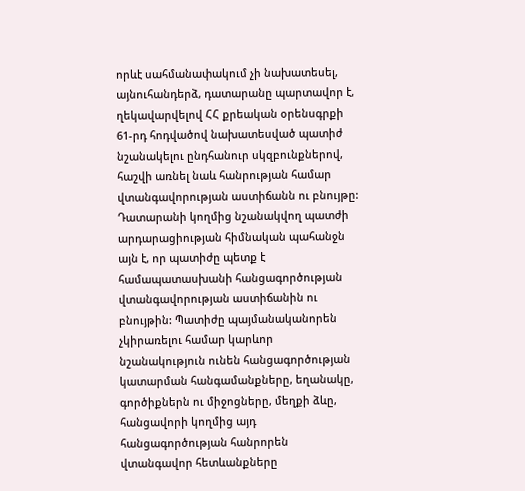որևէ սահմանափակում չի նախատեսել, այնուհանդերձ, դատարանը պարտավոր է, ղեկավարվելով ՀՀ քրեական օրենսգրքի 61-րդ հոդվածով նախատեսված պատիժ նշանակելու ընդհանուր սկզբունքներով, հաշվի առնել նաև հանրության համար վտանգավորության աստիճանն ու բնույթը: Դատարանի կողմից նշանակվող պատժի արդարացիության հիմնական պահանջն այն է, որ պատիժը պետք է համապատասխանի հանցագործության վտանգավորության աստիճանին ու բնույթին: Պատիժը պայմանականորեն չկիրառելու համար կարևոր նշանակություն ունեն հանցագործության կատարման հանգամանքները, եղանակը, գործիքներն ու միջոցները, մեղքի ձևը, հանցավորի կողմից այդ հանցագործության հանրորեն վտանգավոր հետևանքները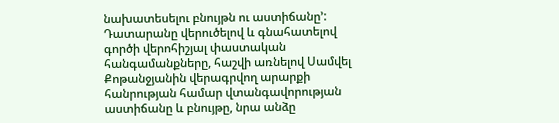նախատեսելու բնույթն ու աստիճանը՚:
Դատարանը վերուծելով և գնահատելով գործի վերոհիշյալ փաստական հանգամանքները, հաշվի առնելով Սամվել Քոթանջյանին վերագրվող արարքի հանրության համար վտանգավորության աստիճանը և բնույթը, նրա անձը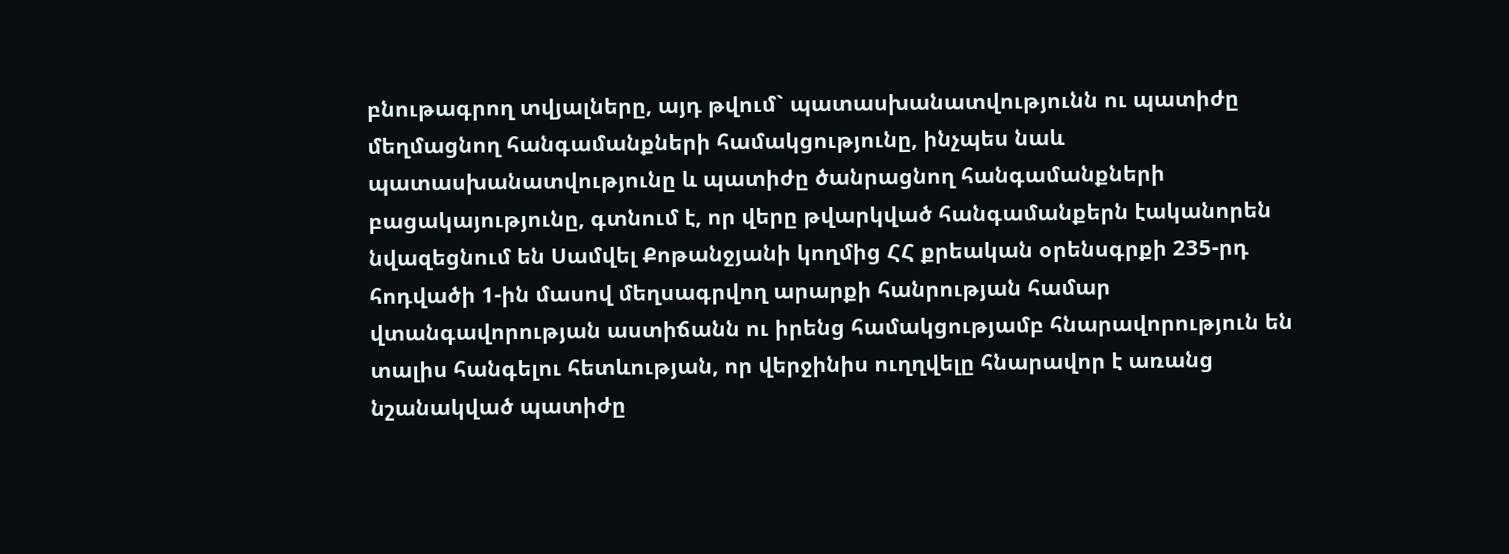բնութագրող տվյալները, այդ թվում` պատասխանատվությունն ու պատիժը մեղմացնող հանգամանքների համակցությունը, ինչպես նաև պատասխանատվությունը և պատիժը ծանրացնող հանգամանքների բացակայությունը, գտնում է, որ վերը թվարկված հանգամանքերն էականորեն նվազեցնում են Սամվել Քոթանջյանի կողմից ՀՀ քրեական օրենսգրքի 235-րդ հոդվածի 1-ին մասով մեղսագրվող արարքի հանրության համար վտանգավորության աստիճանն ու իրենց համակցությամբ հնարավորություն են տալիս հանգելու հետևության, որ վերջինիս ուղղվելը հնարավոր է առանց նշանակված պատիժը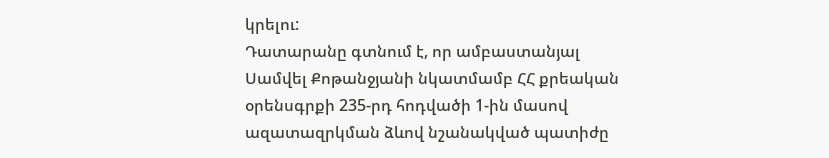կրելու:
Դատարանը գտնում է, որ ամբաստանյալ Սամվել Քոթանջյանի նկատմամբ ՀՀ քրեական օրենսգրքի 235-րդ հոդվածի 1-ին մասով ազատազրկման ձևով նշանակված պատիժը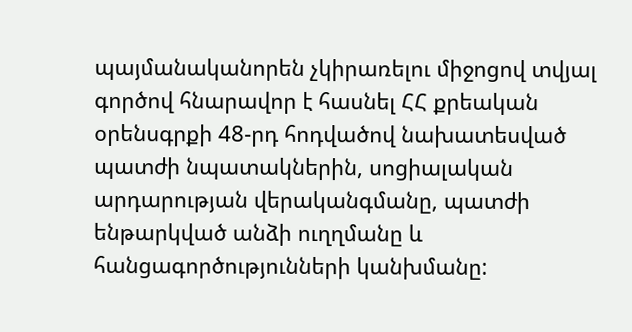պայմանականորեն չկիրառելու միջոցով տվյալ գործով հնարավոր է հասնել ՀՀ քրեական օրենսգրքի 48-րդ հոդվածով նախատեսված պատժի նպատակներին, սոցիալական արդարության վերականգմանը, պատժի ենթարկված անձի ուղղմանը և հանցագործությունների կանխմանը: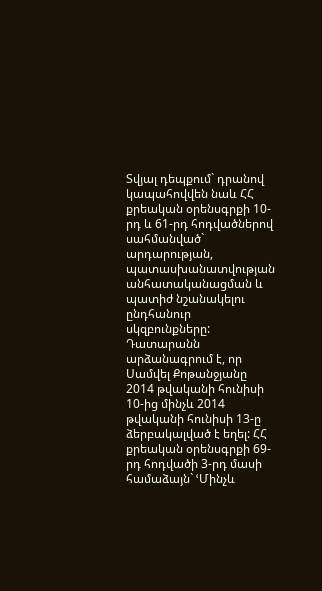Տվյալ դեպքում` դրանով կապահովվեն նաև ՀՀ քրեական օրենսգրքի 10-րդ և 61-րդ հոդվածներով սահմանված` արդարության, պատասխանատվության անհատականացման և պատիժ նշանակելու ընդհանուր սկզբունքները:
Դատարանն արձանագրում է, որ Սամվել Քոթանջյանը 2014 թվականի հունիսի 10-ից մինչև 2014 թվականի հունիսի 13-ը ձերբակալված է եղել: ՀՀ քրեական օրենսգրքի 69-րդ հոդվածի 3-րդ մասի համաձայն` ՙՄինչև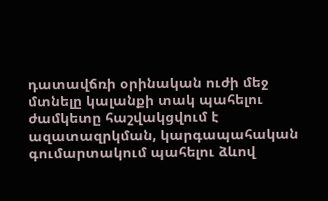դատավճռի օրինական ուժի մեջ մտնելը կալանքի տակ պահելու ժամկետը հաշվակցվում է ազատազրկման, կարգապահական գումարտակում պահելու ձևով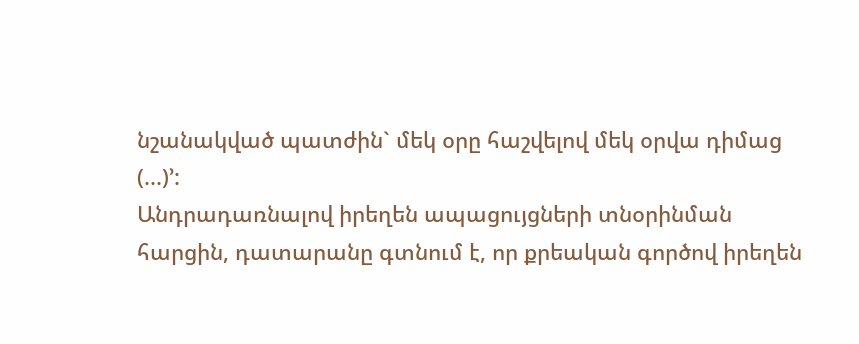նշանակված պատժին` մեկ օրը հաշվելով մեկ օրվա դիմաց (...)՚:
Անդրադառնալով իրեղեն ապացույցների տնօրինման հարցին, դատարանը գտնում է, որ քրեական գործով իրեղեն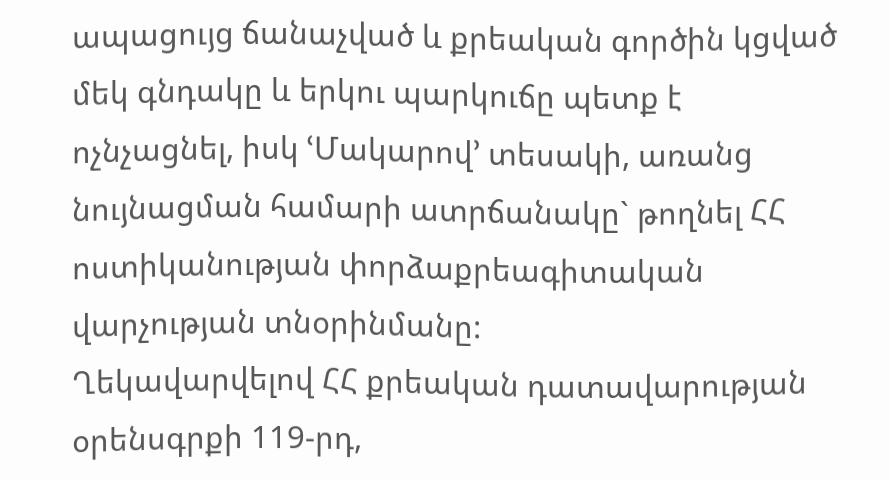ապացույց ճանաչված և քրեական գործին կցված մեկ գնդակը և երկու պարկուճը պետք է ոչնչացնել, իսկ ՙՄակարով՚ տեսակի, առանց նույնացման համարի ատրճանակը` թողնել ՀՀ ոստիկանության փորձաքրեագիտական վարչության տնօրինմանը:
Ղեկավարվելով ՀՀ քրեական դատավարության օրենսգրքի 119-րդ,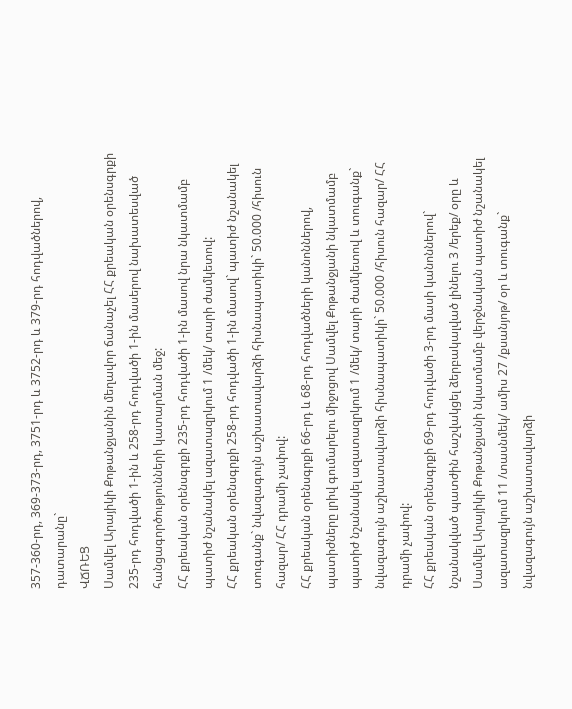357-360-րդ, 369-373-րդ, 3751-րդ և 3752-րդ և 379-րդ հոդվածներով, դատարանը`
ՎՃՌԵՑ
Սամվել Արայիկի Քոթանջյանին մեղավոր ճանաչել ՀՀ քրեական օրենսգրքի 235-րդ հոդվածի 1-ին և 258-րդ հոդվածի 1-ին մասերով նախատեսված հանցագործությունների կատարման մեջ:
ՀՀ քրեական օրենսգրքի 235-րդ հոդվածի 1-ին մասով նրա նկատմամբ պատիժ նշանակել ազատազրկում 1 /մեկ/ տարի ժամկետով:
ՀՀ քրեական օրենսգրքի 258-րդ հոդվածի 1-ին մասով` պատիժ նշանակել տուգանք` նվազագույն աշխատավարձի հիսնապատիկի` 50.000 /հիսուն հազար/ ՀՀ դրամի չափով:
ՀՀ քրեական օրենսգրքի 66-րդ և 68-րդ հոդվածների կանոններով, պատիժները լրիվ գումարելու միջոցով Սամվել Քոթանջյանի նկատմամբ պատիժ նշանակել ազատազրկում 1 /մեկ/ տարի ժամկետով և տուգանք` նվազագույն աշխատավարձի հիսնապատիկի` 50.000 /հիսուն հազար/ ՀՀ դրամի չափով:
ՀՀ քրեական օրենսգրքի 69-րդ հոդվածի 3-րդ մասի կանոններով` նշանակված պատժին հաշվակցել ձերբակալված լինելու 3 /երեք/ օրը և Սամվել Արայիկի Քոթանջյանի նկատմամբ վերջնական պատիժ նշանակել ազատազրկում 11 /տասնմեկ/ ամիս 27 /քսանյոթ/ օր և տուգանք` նվազագույն աշխատավարձի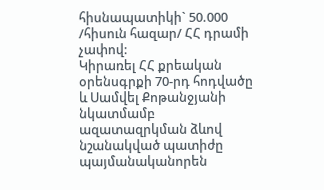հիսնապատիկի` 50.000 /հիսուն հազար/ ՀՀ դրամի չափով:
Կիրառել ՀՀ քրեական օրենսգրքի 70-րդ հոդվածը և Սամվել Քոթանջյանի նկատմամբ ազատազրկման ձևով նշանակված պատիժը պայմանականորեն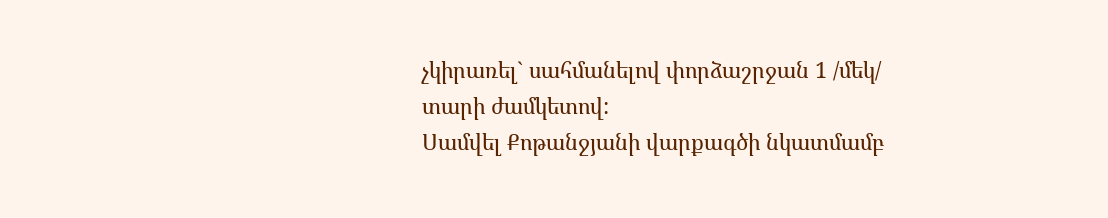չկիրառել` սահմանելով փորձաշրջան 1 /մեկ/ տարի ժամկետով:
Սամվել Քոթանջյանի վարքագծի նկատմամբ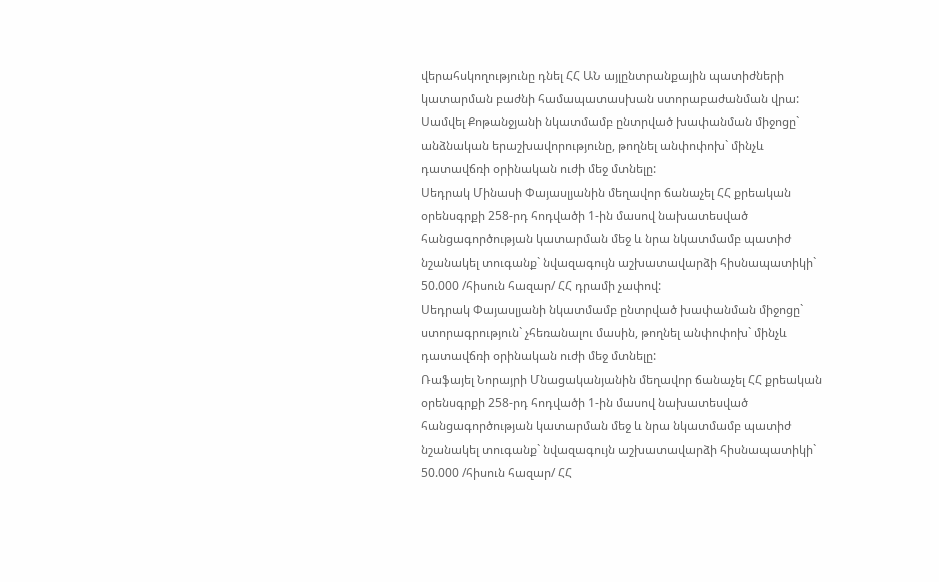վերահսկողությունը դնել ՀՀ ԱՆ այլընտրանքային պատիժների կատարման բաժնի համապատասխան ստորաբաժանման վրա:
Սամվել Քոթանջյանի նկատմամբ ընտրված խափանման միջոցը` անձնական երաշխավորությունը, թողնել անփոփոխ` մինչև դատավճռի օրինական ուժի մեջ մտնելը:
Սեդրակ Մինասի Փայասլյանին մեղավոր ճանաչել ՀՀ քրեական օրենսգրքի 258-րդ հոդվածի 1-ին մասով նախատեսված հանցագործության կատարման մեջ և նրա նկատմամբ պատիժ նշանակել տուգանք` նվազագույն աշխատավարձի հիսնապատիկի` 50.000 /հիսուն հազար/ ՀՀ դրամի չափով:
Սեդրակ Փայասլյանի նկատմամբ ընտրված խափանման միջոցը` ստորագրություն` չհեռանալու մասին, թողնել անփոփոխ` մինչև դատավճռի օրինական ուժի մեջ մտնելը:
Ռաֆայել Նորայրի Մնացականյանին մեղավոր ճանաչել ՀՀ քրեական օրենսգրքի 258-րդ հոդվածի 1-ին մասով նախատեսված հանցագործության կատարման մեջ և նրա նկատմամբ պատիժ նշանակել տուգանք` նվազագույն աշխատավարձի հիսնապատիկի` 50.000 /հիսուն հազար/ ՀՀ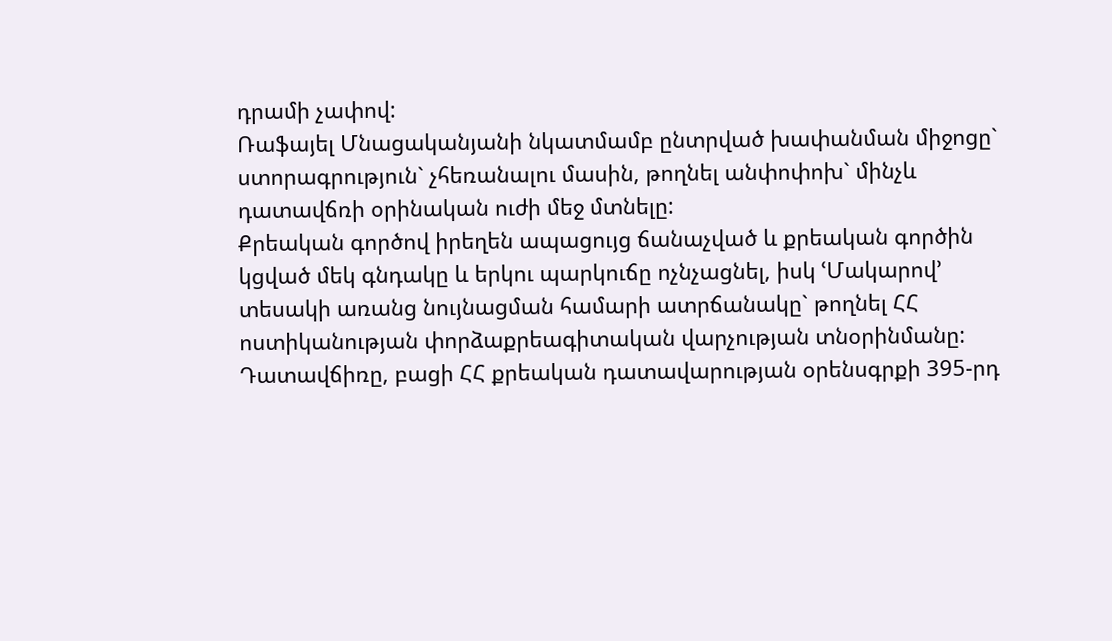դրամի չափով:
Ռաֆայել Մնացականյանի նկատմամբ ընտրված խափանման միջոցը` ստորագրություն` չհեռանալու մասին, թողնել անփոփոխ` մինչև դատավճռի օրինական ուժի մեջ մտնելը:
Քրեական գործով իրեղեն ապացույց ճանաչված և քրեական գործին կցված մեկ գնդակը և երկու պարկուճը ոչնչացնել, իսկ ՙՄակարով՚ տեսակի առանց նույնացման համարի ատրճանակը` թողնել ՀՀ ոստիկանության փորձաքրեագիտական վարչության տնօրինմանը:
Դատավճիռը, բացի ՀՀ քրեական դատավարության օրենսգրքի 395-րդ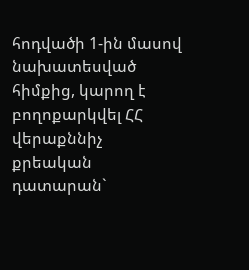հոդվածի 1-ին մասով նախատեսված հիմքից, կարող է բողոքարկվել ՀՀ վերաքննիչ քրեական դատարան`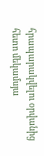հրապարակվելու օրվանից հետո մեկամսյա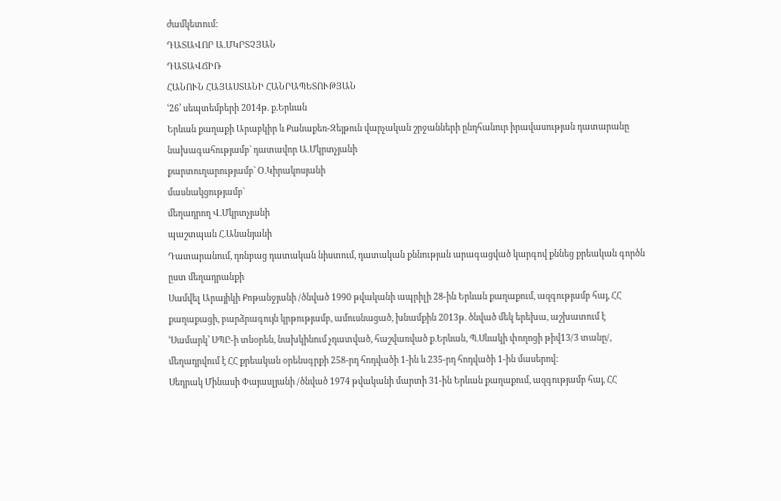ժամկետում:
ԴԱՏԱՎՈՐ Ա.ՄԿՐՏՉՅԱՆ
ԴԱՏԱՎՃԻՌ
ՀԱՆՈՒՆ ՀԱՅԱՍՏԱՆԻ ՀԱՆՐԱՊԵՏՈՒԹՅԱՆ
ՙ26՚ սեպտեմբերի 2014թ. ք.Երևան
Երևան քաղաքի Արաբկիր և Քանաքեռ-Զեյթուն վարչական շրջանների ընդհանուր իրավասության դատարանը
նախագահությամբ` դատավոր Ա.Մկրտչյանի
քարտուղարությամբ` Օ.Կիրակոսյանի
մասնակցությամբ`
մեղադրող Վ.Մկրտչյանի
պաշտպան Հ.Անանյանի
Դատարանում, դռնբաց դատական նիստում, դատական քննության արագացված կարգով քննեց քրեական գործն ըստ մեղադրանքի
Սամվել Արայիկի Քոթանջյանի /ծնված 1990 թվականի ապրիլի 28-ին Երևան քաղաքում, ազգությամբ հայ, ՀՀ քաղաքացի, բարձրագույն կրթությամբ, ամուսնացած, խնամքին 2013թ. ծնված մեկ երեխա, աշխատում է ՙՍամարկ՚ ՍՊԸ-ի տնօրեն, նախկինում չդատված, հաշվառված ք.Երևան, Պ.Սևակի փողոցի թիվ13/3 տանը/, մեղադրվում է ՀՀ քրեական օրենսգրքի 258-րդ հոդվածի 1-ին և 235-րդ հոդվածի 1-ին մասերով:
Սեդրակ Մինասի Փայասլյանի /ծնված 1974 թվականի մարտի 31-ին Երևան քաղաքում, ազգությամբ հայ, ՀՀ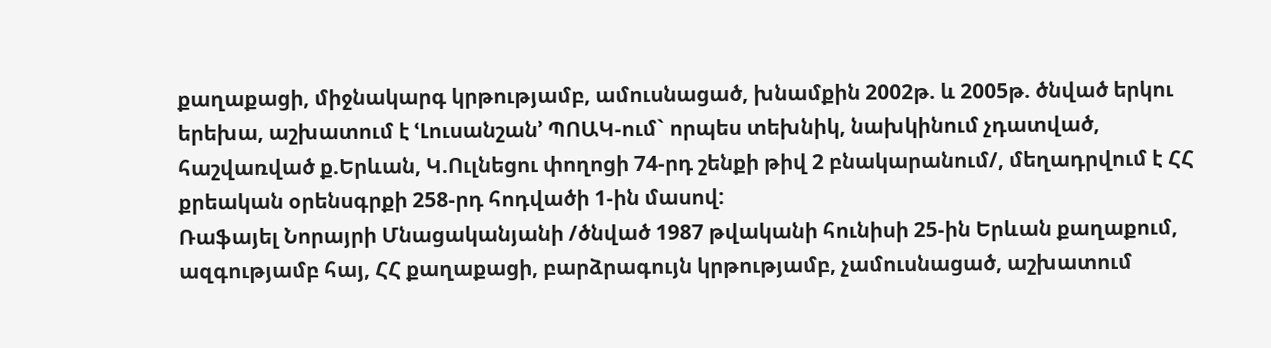քաղաքացի, միջնակարգ կրթությամբ, ամուսնացած, խնամքին 2002թ. և 2005թ. ծնված երկու երեխա, աշխատում է ՙԼուսանշան՚ ՊՈԱԿ-ում` որպես տեխնիկ, նախկինում չդատված, հաշվառված ք.Երևան, Կ.Ուլնեցու փողոցի 74-րդ շենքի թիվ 2 բնակարանում/, մեղադրվում է ՀՀ քրեական օրենսգրքի 258-րդ հոդվածի 1-ին մասով:
Ռաֆայել Նորայրի Մնացականյանի /ծնված 1987 թվականի հունիսի 25-ին Երևան քաղաքում, ազգությամբ հայ, ՀՀ քաղաքացի, բարձրագույն կրթությամբ, չամուսնացած, աշխատում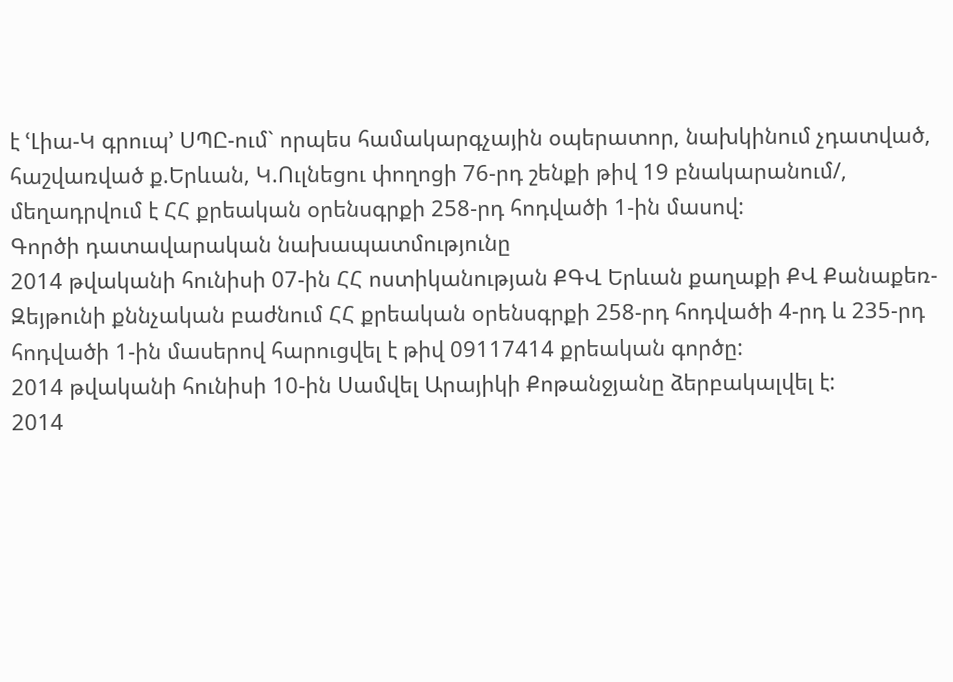է ՙԼիա-Կ գրուպ՚ ՍՊԸ-ում` որպես համակարգչային օպերատոր, նախկինում չդատված, հաշվառված ք.Երևան, Կ.Ուլնեցու փողոցի 76-րդ շենքի թիվ 19 բնակարանում/, մեղադրվում է ՀՀ քրեական օրենսգրքի 258-րդ հոդվածի 1-ին մասով:
Գործի դատավարական նախապատմությունը
2014 թվականի հունիսի 07-ին ՀՀ ոստիկանության ՔԳՎ Երևան քաղաքի ՔՎ Քանաքեռ-Զեյթունի քննչական բաժնում ՀՀ քրեական օրենսգրքի 258-րդ հոդվածի 4-րդ և 235-րդ հոդվածի 1-ին մասերով հարուցվել է թիվ 09117414 քրեական գործը:
2014 թվականի հունիսի 10-ին Սամվել Արայիկի Քոթանջյանը ձերբակալվել է:
2014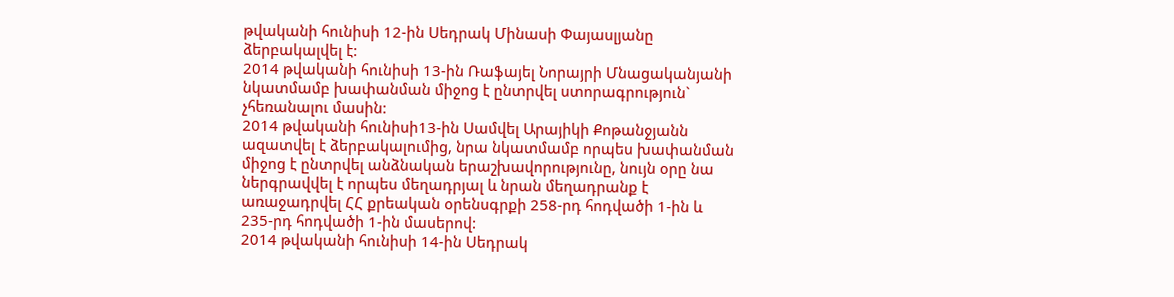թվականի հունիսի 12-ին Սեդրակ Մինասի Փայասլյանը ձերբակալվել է:
2014 թվականի հունիսի 13-ին Ռաֆայել Նորայրի Մնացականյանի նկատմամբ խափանման միջոց է ընտրվել ստորագրություն` չհեռանալու մասին:
2014 թվականի հունիսի13-ին Սամվել Արայիկի Քոթանջյանն ազատվել է ձերբակալումից, նրա նկատմամբ որպես խափանման միջոց է ընտրվել անձնական երաշխավորությունը, նույն օրը նա ներգրավվել է որպես մեղադրյալ և նրան մեղադրանք է առաջադրվել ՀՀ քրեական օրենսգրքի 258-րդ հոդվածի 1-ին և 235-րդ հոդվածի 1-ին մասերով:
2014 թվականի հունիսի 14-ին Սեդրակ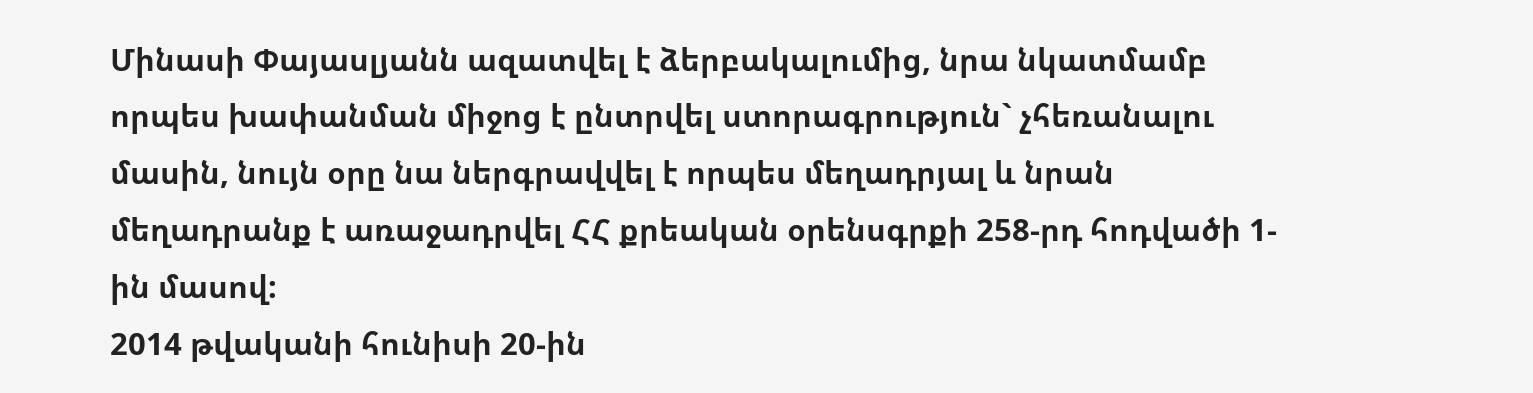Մինասի Փայասլյանն ազատվել է ձերբակալումից, նրա նկատմամբ որպես խափանման միջոց է ընտրվել ստորագրություն` չհեռանալու մասին, նույն օրը նա ներգրավվել է որպես մեղադրյալ և նրան մեղադրանք է առաջադրվել ՀՀ քրեական օրենսգրքի 258-րդ հոդվածի 1-ին մասով:
2014 թվականի հունիսի 20-ին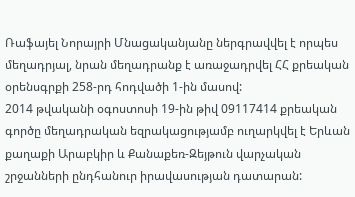Ռաֆայել Նորայրի Մնացականյանը ներգրավվել է որպես մեղադրյալ, նրան մեղադրանք է առաջադրվել ՀՀ քրեական օրենսգրքի 258-րդ հոդվածի 1-ին մասով:
2014 թվականի օգոստոսի 19-ին թիվ 09117414 քրեական գործը մեղադրական եզրակացությամբ ուղարկվել է Երևան քաղաքի Արաբկիր և Քանաքեռ-Զեյթուն վարչական շրջանների ընդհանուր իրավասության դատարան: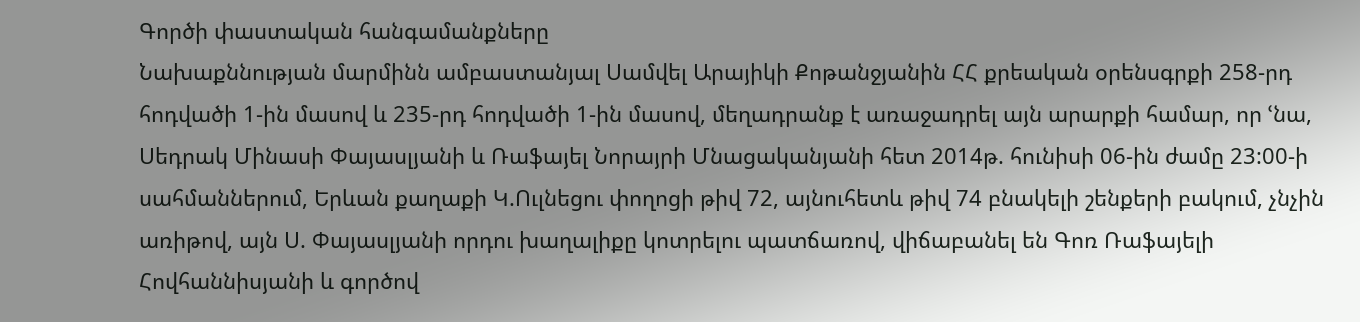Գործի փաստական հանգամանքները
Նախաքննության մարմինն ամբաստանյալ Սամվել Արայիկի Քոթանջյանին ՀՀ քրեական օրենսգրքի 258-րդ հոդվածի 1-ին մասով և 235-րդ հոդվածի 1-ին մասով, մեղադրանք է առաջադրել այն արարքի համար, որ ՙնա, Սեդրակ Մինասի Փայասլյանի և Ռաֆայել Նորայրի Մնացականյանի հետ 2014թ. հունիսի 06-ին ժամը 23:00-ի սահմաններում, Երևան քաղաքի Կ.Ուլնեցու փողոցի թիվ 72, այնուհետև թիվ 74 բնակելի շենքերի բակում, չնչին առիթով, այն Ս. Փայասլյանի որդու խաղալիքը կոտրելու պատճառով, վիճաբանել են Գոռ Ռաֆայելի Հովհաննիսյանի և գործով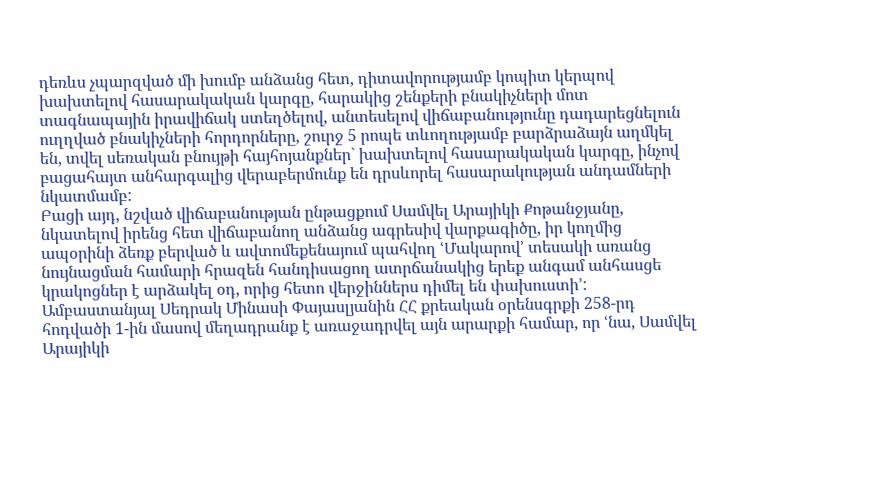դեռևս չպարզված մի խումբ անձանց հետ, դիտավորությամբ կոպիտ կերպով խախտելով հասարակական կարգը, հարակից շենքերի բնակիչների մոտ տագնապային իրավիճակ ստեղծելով, անտեսելով վիճաբանությունը դադարեցնելուն ուղղված բնակիչների հորդորները, շուրջ 5 րոպե տևողությամբ բարձրաձայն աղմկել են, տվել սեռական բնույթի հայհոյանքներ` խախտելով հասարակական կարգը, ինչով բացահայտ անհարգալից վերաբերմունք են դրսևորել հասարակության անդամների նկատմամբ:
Բացի այդ, նշված վիճաբանության ընթացքում Սամվել Արայիկի Քոթանջյանը, նկատելով իրենց հետ վիճաբանող անձանց ագրեսիվ վարքագիծը, իր կողմից ապօրինի ձեռք բերված և ավտոմեքենայում պահվող ՙՄակարով՚ տեսակի առանց նույնացման համարի հրազեն հանդիսացող ատրճանակից երեք անգամ անհասցե կրակոցներ է արձակել օդ, որից հետո վերջիններս դիմել են փախուստի՚:
Ամբաստանյալ Սեդրակ Մինասի Փայասլյանին ՀՀ քրեական օրենսգրքի 258-րդ հոդվածի 1-ին մասով մեղադրանք է առաջադրվել այն արարքի համար, որ ՙնա, Սամվել Արայիկի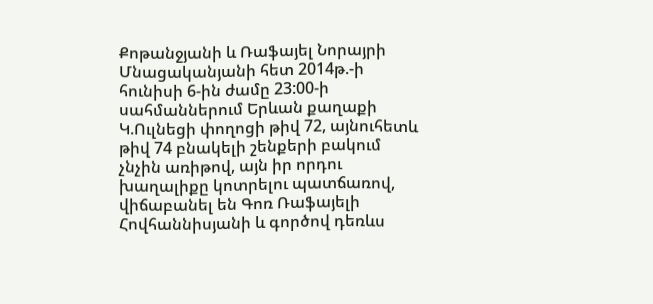Քոթանջյանի և Ռաֆայել Նորայրի Մնացականյանի հետ 2014թ.-ի հունիսի 6-ին ժամը 23:00-ի սահմաններում Երևան քաղաքի Կ.Ուլնեցի փողոցի թիվ 72, այնուհետև թիվ 74 բնակելի շենքերի բակում չնչին առիթով, այն իր որդու խաղալիքը կոտրելու պատճառով, վիճաբանել են Գոռ Ռաֆայելի Հովհաննիսյանի և գործով դեռևս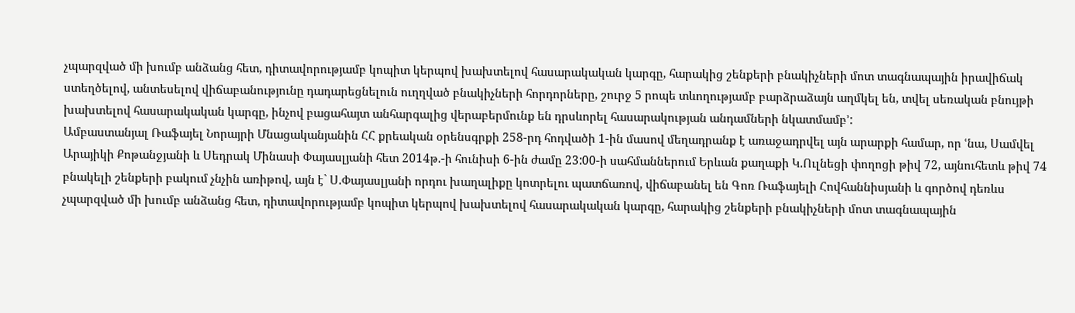չպարզված մի խումբ անձանց հետ, դիտավորությամբ կոպիտ կերպով խախտելով հասարակական կարգը, հարակից շենքերի բնակիչների մոտ տագնապային իրավիճակ ստեղծելով, անտեսելով վիճաբանությունը դադարեցնելուն ուղղված բնակիչների հորդորները, շուրջ 5 րոպե տևողությամբ բարձրաձայն աղմկել են, տվել սեռական բնույթի խախտելով հասարակական կարգը, ինչով բացահայտ անհարգալից վերաբերմունք են դրսևորել հասարակության անդամների նկատմամբ՚:
Ամբաստանյալ Ռաֆայել Նորայրի Մնացականյանին ՀՀ քրեական օրենսգրքի 258-րդ հոդվածի 1-ին մասով մեղադրանք է առաջադրվել այն արարքի համար, որ ՙնա, Սամվել Արայիկի Քոթանջյանի և Սեդրակ Մինասի Փայասլյանի հետ 2014թ.-ի հունիսի 6-ին ժամը 23:00-ի սահմաններում Երևան քաղաքի Կ.Ուլնեցի փողոցի թիվ 72, այնուհետև թիվ 74 բնակելի շենքերի բակում չնչին առիթով, այն է` Ս.Փայասլյանի որդու խաղալիքը կոտրելու պատճառով, վիճաբանել են Գոռ Ռաֆայելի Հովհաննիսյանի և գործով դեռևս չպարզված մի խումբ անձանց հետ, դիտավորությամբ կոպիտ կերպով խախտելով հասարակական կարգը, հարակից շենքերի բնակիչների մոտ տագնապային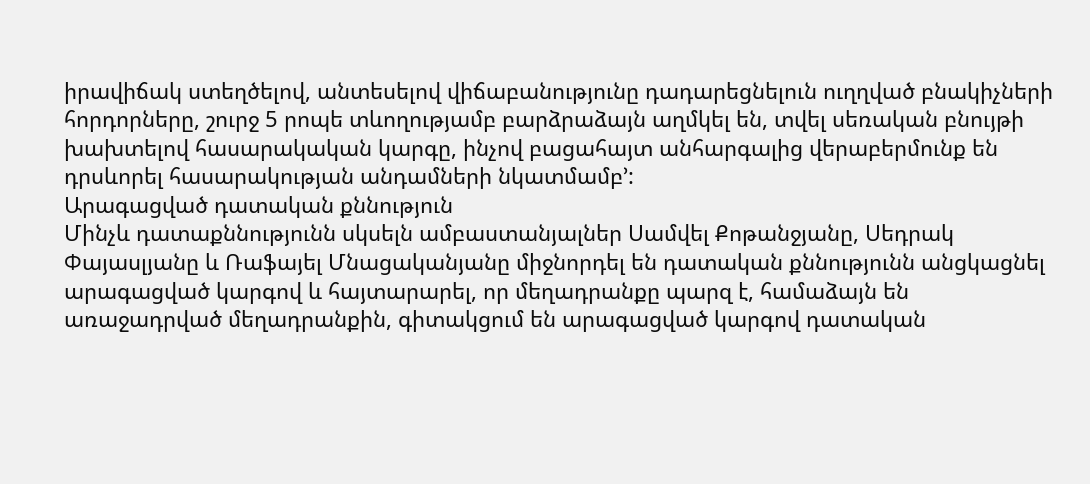իրավիճակ ստեղծելով, անտեսելով վիճաբանությունը դադարեցնելուն ուղղված բնակիչների հորդորները, շուրջ 5 րոպե տևողությամբ բարձրաձայն աղմկել են, տվել սեռական բնույթի խախտելով հասարակական կարգը, ինչով բացահայտ անհարգալից վերաբերմունք են դրսևորել հասարակության անդամների նկատմամբ՚:
Արագացված դատական քննություն
Մինչև դատաքննությունն սկսելն ամբաստանյալներ Սամվել Քոթանջյանը, Սեդրակ Փայասլյանը և Ռաֆայել Մնացականյանը միջնորդել են դատական քննությունն անցկացնել արագացված կարգով և հայտարարել, որ մեղադրանքը պարզ է, համաձայն են առաջադրված մեղադրանքին, գիտակցում են արագացված կարգով դատական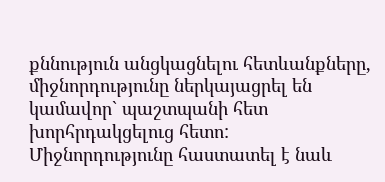քննություն անցկացնելու հետևանքները, միջնորդությունը ներկայացրել են կամավոր` պաշտպանի հետ խորհրդակցելուց հետո:
Միջնորդությունը հաստատել է նաև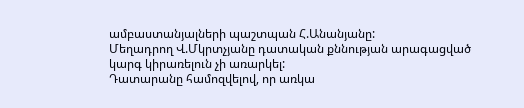ամբաստանյալների պաշտպան Հ.Անանյանը:
Մեղադրող Վ.Մկրտչյանը դատական քննության արագացված կարգ կիրառելուն չի առարկել:
Դատարանը համոզվելով, որ առկա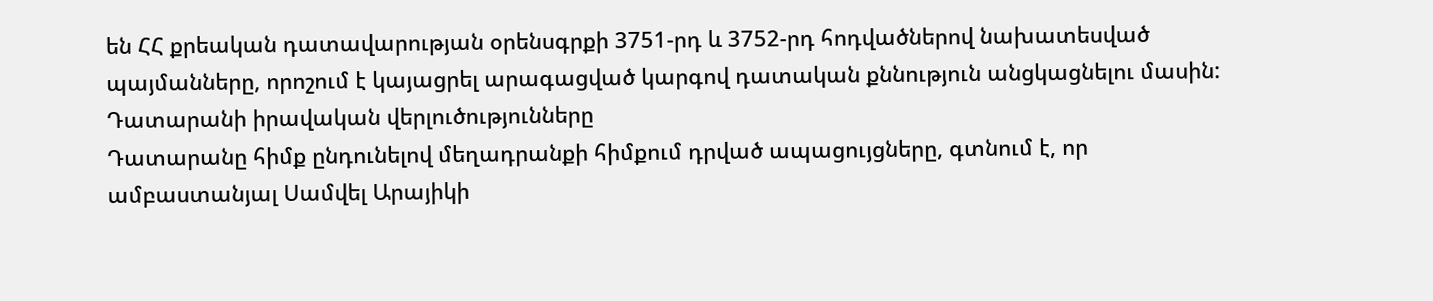են ՀՀ քրեական դատավարության օրենսգրքի 3751-րդ և 3752-րդ հոդվածներով նախատեսված պայմանները, որոշում է կայացրել արագացված կարգով դատական քննություն անցկացնելու մասին:
Դատարանի իրավական վերլուծությունները
Դատարանը հիմք ընդունելով մեղադրանքի հիմքում դրված ապացույցները, գտնում է, որ ամբաստանյալ Սամվել Արայիկի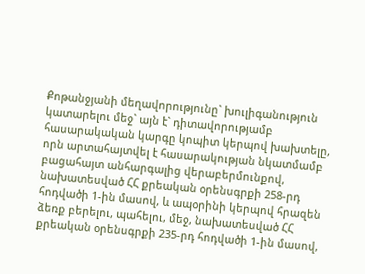Քոթանջյանի մեղավորությունը` խուլիգանություն կատարելու մեջ` այն է` դիտավորությամբ հասարակական կարգը կոպիտ կերպով խախտելը, որն արտահայտվել է հասարակության նկատմամբ բացահայտ անհարգալից վերաբերմունքով, նախատեսված ՀՀ քրեական օրենսգրքի 258-րդ հոդվածի 1-ին մասով, և ապօրինի կերպով հրազեն ձեռք բերելու, պահելու, մեջ, նախատեսված ՀՀ քրեական օրենսգրքի 235-րդ հոդվածի 1-ին մասով,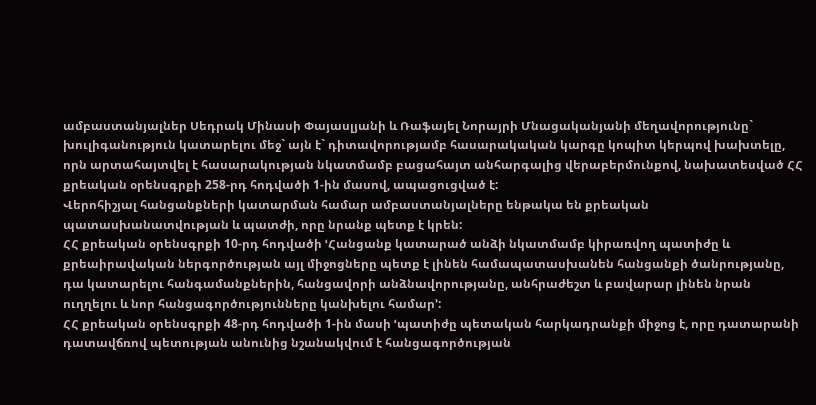ամբաստանյալներ Սեդրակ Մինասի Փայասլյանի և Ռաֆայել Նորայրի Մնացականյանի մեղավորությունը` խուլիգանություն կատարելու մեջ` այն է` դիտավորությամբ հասարակական կարգը կոպիտ կերպով խախտելը, որն արտահայտվել է հասարակության նկատմամբ բացահայտ անհարգալից վերաբերմունքով, նախատեսված ՀՀ քրեական օրենսգրքի 258-րդ հոդվածի 1-ին մասով, ապացուցված է:
Վերոհիշյալ հանցանքների կատարման համար ամբաստանյալները ենթակա են քրեական պատասխանատվության և պատժի, որը նրանք պետք է կրեն:
ՀՀ քրեական օրենսգրքի 10-րդ հոդվածի ՙՀանցանք կատարած անձի նկատմամբ կիրառվող պատիժը և քրեաիրավական ներգործության այլ միջոցները պետք է լինեն համապատասխանեն հանցանքի ծանրությանը, դա կատարելու հանգամանքներին, հանցավորի անձնավորությանը, անհրաժեշտ և բավարար լինեն նրան ուղղելու և նոր հանցագործությունները կանխելու համար՚:
ՀՀ քրեական օրենսգրքի 48-րդ հոդվածի 1-ին մասի ՙպատիժը պետական հարկադրանքի միջոց է, որը դատարանի դատավճռով պետության անունից նշանակվում է հանցագործության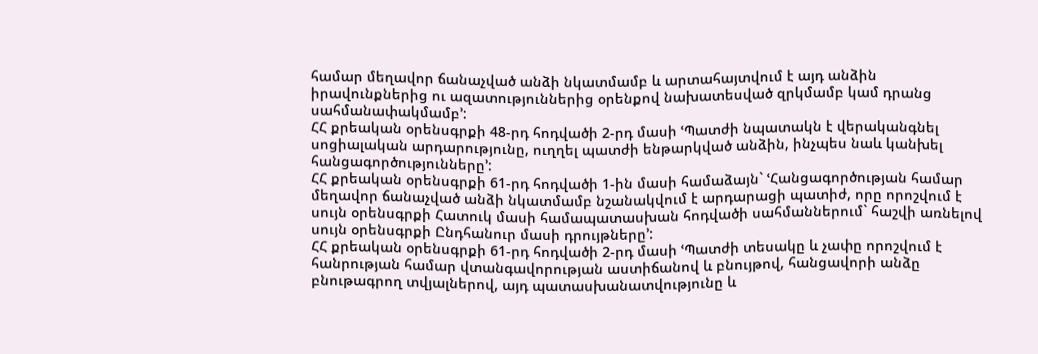համար մեղավոր ճանաչված անձի նկատմամբ և արտահայտվում է այդ անձին իրավունքներից ու ազատություններից օրենքով նախատեսված զրկմամբ կամ դրանց սահմանափակմամբ՚:
ՀՀ քրեական օրենսգրքի 48-րդ հոդվածի 2-րդ մասի ՙՊատժի նպատակն է վերականգնել սոցիալական արդարությունը, ուղղել պատժի ենթարկված անձին, ինչպես նաև կանխել հանցագործությունները՚:
ՀՀ քրեական օրենսգրքի 61-րդ հոդվածի 1-ին մասի համաձայն` ՙՀանցագործության համար մեղավոր ճանաչված անձի նկատմամբ նշանակվում է արդարացի պատիժ, որը որոշվում է սույն օրենսգրքի Հատուկ մասի համապատասխան հոդվածի սահմաններում` հաշվի առնելով սույն օրենսգրքի Ընդհանուր մասի դրույթները՚:
ՀՀ քրեական օրենսգրքի 61-րդ հոդվածի 2-րդ մասի ՙՊատժի տեսակը և չափը որոշվում է հանրության համար վտանգավորության աստիճանով և բնույթով, հանցավորի անձը բնութագրող տվյալներով, այդ պատասխանատվությունը և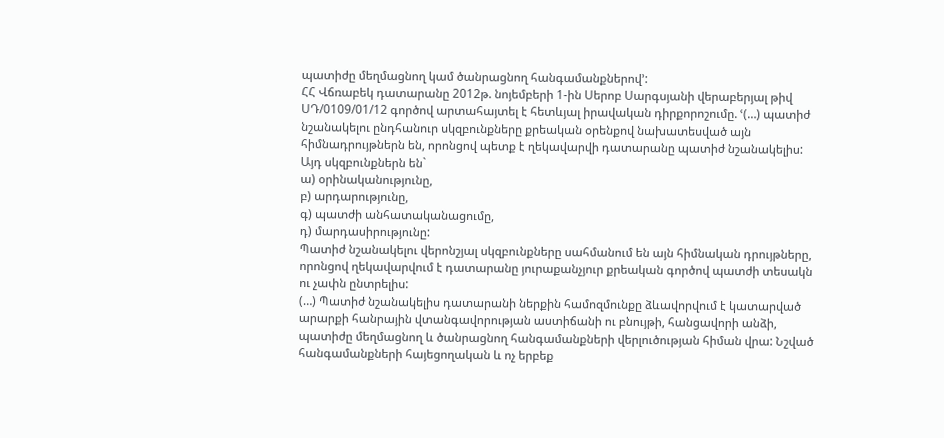պատիժը մեղմացնող կամ ծանրացնող հանգամանքներով՚:
ՀՀ Վճռաբեկ դատարանը 2012թ. նոյեմբերի 1-ին Սերոբ Սարգսյանի վերաբերյալ թիվ ՍԴ/0109/01/12 գործով արտահայտել է հետևյալ իրավական դիրքորոշումը. ՙ(…) պատիժ նշանակելու ընդհանուր սկզբունքները քրեական օրենքով նախատեսված այն հիմնադրույթներն են, որոնցով պետք է ղեկավարվի դատարանը պատիժ նշանակելիս: Այդ սկզբունքներն են`
ա) օրինականությունը,
բ) արդարությունը,
գ) պատժի անհատականացումը,
դ) մարդասիրությունը:
Պատիժ նշանակելու վերոնշյալ սկզբունքները սահմանում են այն հիմնական դրույթները, որոնցով ղեկավարվում է դատարանը յուրաքանչյուր քրեական գործով պատժի տեսակն ու չափն ընտրելիս:
(…) Պատիժ նշանակելիս դատարանի ներքին համոզմունքը ձևավորվում է կատարված արարքի հանրային վտանգավորության աստիճանի ու բնույթի, հանցավորի անձի, պատիժը մեղմացնող և ծանրացնող հանգամանքների վերլուծության հիման վրա: Նշված հանգամանքների հայեցողական և ոչ երբեք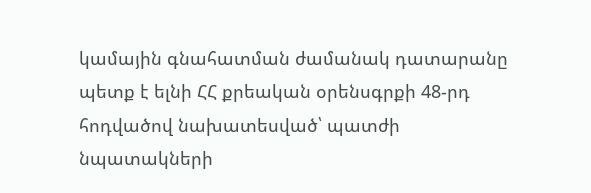կամային գնահատման ժամանակ դատարանը պետք է ելնի ՀՀ քրեական օրենսգրքի 48-րդ հոդվածով նախատեսված՝ պատժի նպատակների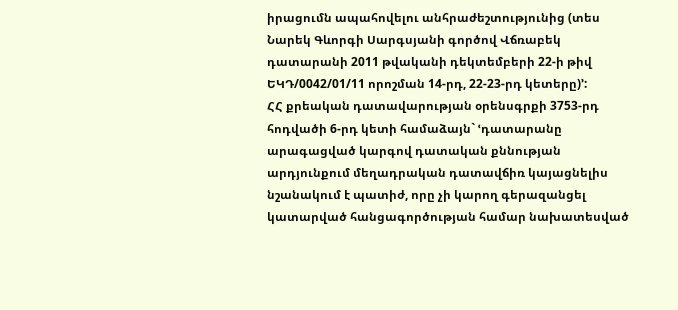իրացումն ապահովելու անհրաժեշտությունից (տես Նարեկ Գևորգի Սարգսյանի գործով Վճռաբեկ դատարանի 2011 թվականի դեկտեմբերի 22-ի թիվ ԵԿԴ/0042/01/11 որոշման 14-րդ, 22-23-րդ կետերը)՚:
ՀՀ քրեական դատավարության օրենսգրքի 3753-րդ հոդվածի 6-րդ կետի համաձայն` ՙդատարանը արագացված կարգով դատական քննության արդյունքում մեղադրական դատավճիռ կայացնելիս նշանակում է պատիժ, որը չի կարող գերազանցել կատարված հանցագործության համար նախատեսված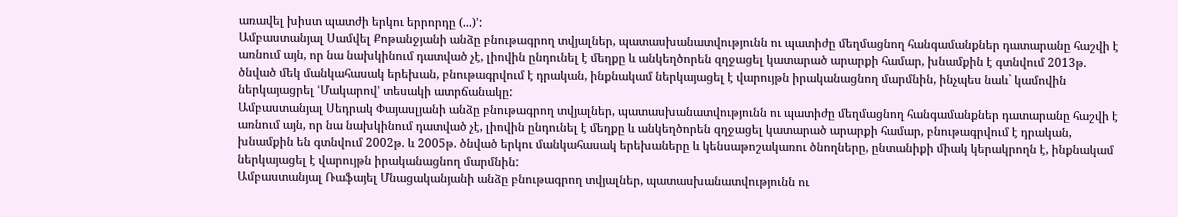առավել խիստ պատժի երկու երրորդը (...)՚:
Ամբաստանյալ Սամվել Քոթանջյանի անձը բնութագրող տվյալներ, պատասխանատվությունն ու պատիժը մեղմացնող հանգամանքներ դատարանը հաշվի է առնում այն, որ նա նախկինում դատված չէ, լիովին ընդունել է մեղքը և անկեղծորեն զղջացել կատարած արարքի համար, խնամքին է գտնվում 2013թ. ծնված մեկ մանկահասակ երեխան, բնութագրվում է դրական, ինքնակամ ներկայացել է վարույթն իրականացնող մարմնին, ինչպես նաև` կամովին ներկայացրել ՙՄակարով՚ տեսակի ատրճանակը:
Ամբաստանյալ Սեդրակ Փայասլյանի անձը բնութագրող տվյալներ, պատասխանատվությունն ու պատիժը մեղմացնող հանգամանքներ դատարանը հաշվի է առնում այն, որ նա նախկինում դատված չէ, լիովին ընդունել է մեղքը և անկեղծորեն զղջացել կատարած արարքի համար, բնութագրվում է դրական, խնամքին են գտնվում 2002թ. և 2005թ. ծնված երկու մանկահասակ երեխաները և կենսաթոշակառու ծնողները, ընտանիքի միակ կերակրողն է, ինքնակամ ներկայացել է վարույթն իրականացնող մարմնին:
Ամբաստանյալ Ռաֆայել Մնացականյանի անձը բնութագրող տվյալներ, պատասխանատվությունն ու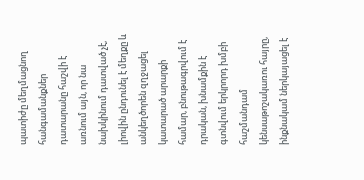պատիժը մեղմացնող հանգամանքներ դատարանը հաշվի է առնում այն, որ նա նախկինում դատված չէ, լիովին ընդունել է մեղքը և անկեղծորեն զղջացել կատարած արարքի համար, բնութագրվում է դրական, խնամքին է գտնվում երկրորդ խմբի հաշմանդամ կենսաթոշակառու հայրը, ինքնակամ ներկայացել է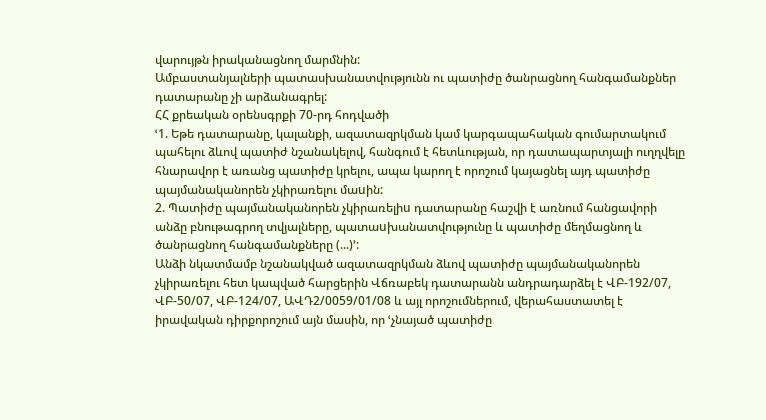վարույթն իրականացնող մարմնին:
Ամբաստանյալների պատասխանատվությունն ու պատիժը ծանրացնող հանգամանքներ դատարանը չի արձանագրել:
ՀՀ քրեական օրենսգրքի 70-րդ հոդվածի
ՙ1. Եթե դատարանը, կալանքի, ազատազրկման կամ կարգապահական գումարտակում պահելու ձևով պատիժ նշանակելով, հանգում է հետևության, որ դատապարտյալի ուղղվելը հնարավոր է առանց պատիժը կրելու, ապա կարող է որոշում կայացնել այդ պատիժը պայմանականորեն չկիրառելու մաuին:
2. Պատիժը պայմանականորեն չկիրառելիu դատարանը հաշվի է առնում հանցավորի անձը բնութագրող տվյալները, պատաuխանատվությունը և պատիժը մեղմացնող և ծանրացնող հանգամանքները (...)՚:
Անձի նկատմամբ նշանակված ազատազրկման ձևով պատիժը պայմանականորեն չկիրառելու հետ կապված հարցերին Վճռաբեկ դատարանն անդրադարձել է ՎԲ-192/07, ՎԲ-50/07, ՎԲ-124/07, ԱՎԴ2/0059/01/08 և այլ որոշումներում, վերահաստատել է իրավական դիրքորոշում այն մասին, որ ՙչնայած պատիժը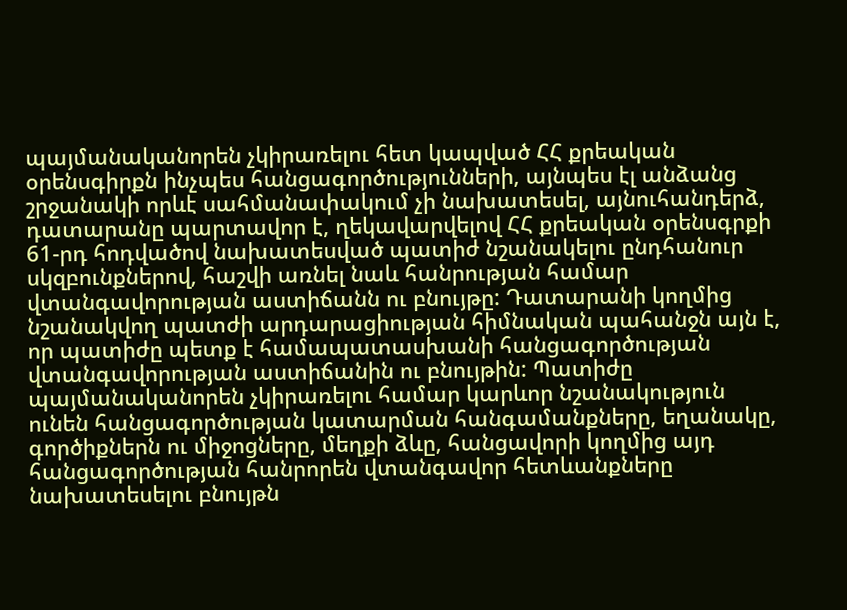պայմանականորեն չկիրառելու հետ կապված ՀՀ քրեական օրենսգիրքն ինչպես հանցագործությունների, այնպես էլ անձանց շրջանակի որևէ սահմանափակում չի նախատեսել, այնուհանդերձ, դատարանը պարտավոր է, ղեկավարվելով ՀՀ քրեական օրենսգրքի 61-րդ հոդվածով նախատեսված պատիժ նշանակելու ընդհանուր սկզբունքներով, հաշվի առնել նաև հանրության համար վտանգավորության աստիճանն ու բնույթը: Դատարանի կողմից նշանակվող պատժի արդարացիության հիմնական պահանջն այն է, որ պատիժը պետք է համապատասխանի հանցագործության վտանգավորության աստիճանին ու բնույթին: Պատիժը պայմանականորեն չկիրառելու համար կարևոր նշանակություն ունեն հանցագործության կատարման հանգամանքները, եղանակը, գործիքներն ու միջոցները, մեղքի ձևը, հանցավորի կողմից այդ հանցագործության հանրորեն վտանգավոր հետևանքները նախատեսելու բնույթն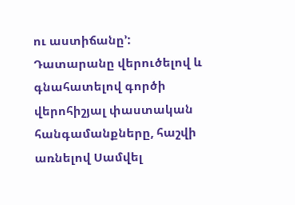ու աստիճանը՚:
Դատարանը վերուծելով և գնահատելով գործի վերոհիշյալ փաստական հանգամանքները, հաշվի առնելով Սամվել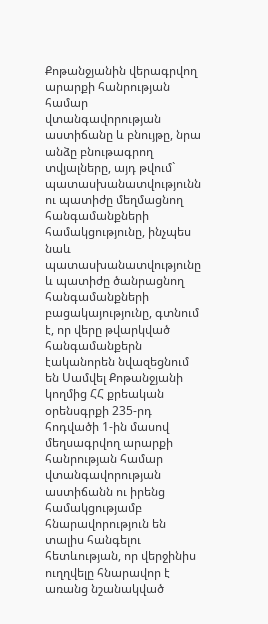Քոթանջյանին վերագրվող արարքի հանրության համար վտանգավորության աստիճանը և բնույթը, նրա անձը բնութագրող տվյալները, այդ թվում` պատասխանատվությունն ու պատիժը մեղմացնող հանգամանքների համակցությունը, ինչպես նաև պատասխանատվությունը և պատիժը ծանրացնող հանգամանքների բացակայությունը, գտնում է, որ վերը թվարկված հանգամանքերն էականորեն նվազեցնում են Սամվել Քոթանջյանի կողմից ՀՀ քրեական օրենսգրքի 235-րդ հոդվածի 1-ին մասով մեղսագրվող արարքի հանրության համար վտանգավորության աստիճանն ու իրենց համակցությամբ հնարավորություն են տալիս հանգելու հետևության, որ վերջինիս ուղղվելը հնարավոր է առանց նշանակված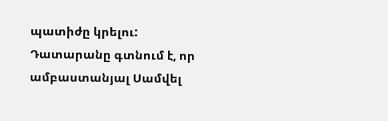պատիժը կրելու:
Դատարանը գտնում է, որ ամբաստանյալ Սամվել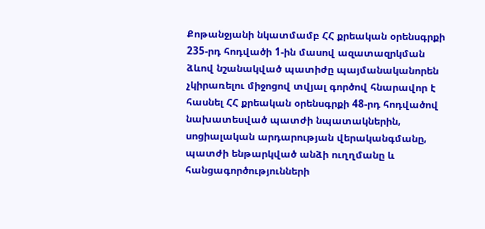Քոթանջյանի նկատմամբ ՀՀ քրեական օրենսգրքի 235-րդ հոդվածի 1-ին մասով ազատազրկման ձևով նշանակված պատիժը պայմանականորեն չկիրառելու միջոցով տվյալ գործով հնարավոր է հասնել ՀՀ քրեական օրենսգրքի 48-րդ հոդվածով նախատեսված պատժի նպատակներին, սոցիալական արդարության վերականգմանը, պատժի ենթարկված անձի ուղղմանը և հանցագործությունների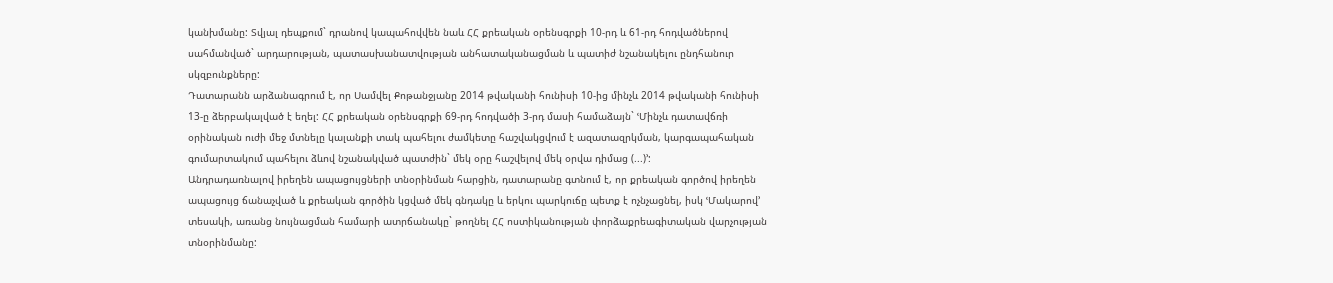կանխմանը: Տվյալ դեպքում` դրանով կապահովվեն նաև ՀՀ քրեական օրենսգրքի 10-րդ և 61-րդ հոդվածներով սահմանված` արդարության, պատասխանատվության անհատականացման և պատիժ նշանակելու ընդհանուր սկզբունքները:
Դատարանն արձանագրում է, որ Սամվել Քոթանջյանը 2014 թվականի հունիսի 10-ից մինչև 2014 թվականի հունիսի 13-ը ձերբակալված է եղել: ՀՀ քրեական օրենսգրքի 69-րդ հոդվածի 3-րդ մասի համաձայն` ՙՄինչև դատավճռի օրինական ուժի մեջ մտնելը կալանքի տակ պահելու ժամկետը հաշվակցվում է ազատազրկման, կարգապահական գումարտակում պահելու ձևով նշանակված պատժին` մեկ օրը հաշվելով մեկ օրվա դիմաց (...)՚:
Անդրադառնալով իրեղեն ապացույցների տնօրինման հարցին, դատարանը գտնում է, որ քրեական գործով իրեղեն ապացույց ճանաչված և քրեական գործին կցված մեկ գնդակը և երկու պարկուճը պետք է ոչնչացնել, իսկ ՙՄակարով՚ տեսակի, առանց նույնացման համարի ատրճանակը` թողնել ՀՀ ոստիկանության փորձաքրեագիտական վարչության տնօրինմանը: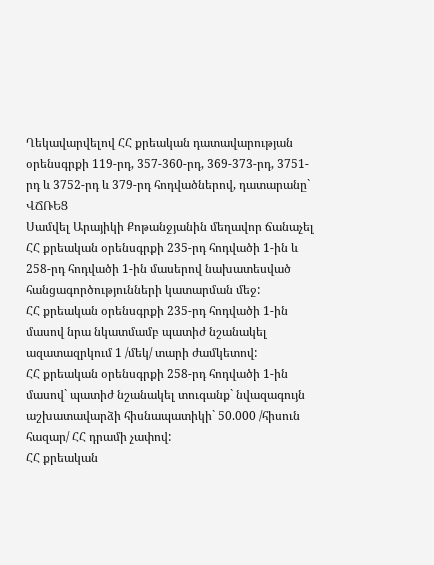Ղեկավարվելով ՀՀ քրեական դատավարության օրենսգրքի 119-րդ, 357-360-րդ, 369-373-րդ, 3751-րդ և 3752-րդ և 379-րդ հոդվածներով, դատարանը`
ՎՃՌԵՑ
Սամվել Արայիկի Քոթանջյանին մեղավոր ճանաչել ՀՀ քրեական օրենսգրքի 235-րդ հոդվածի 1-ին և 258-րդ հոդվածի 1-ին մասերով նախատեսված հանցագործությունների կատարման մեջ:
ՀՀ քրեական օրենսգրքի 235-րդ հոդվածի 1-ին մասով նրա նկատմամբ պատիժ նշանակել ազատազրկում 1 /մեկ/ տարի ժամկետով:
ՀՀ քրեական օրենսգրքի 258-րդ հոդվածի 1-ին մասով` պատիժ նշանակել տուգանք` նվազագույն աշխատավարձի հիսնապատիկի` 50.000 /հիսուն հազար/ ՀՀ դրամի չափով:
ՀՀ քրեական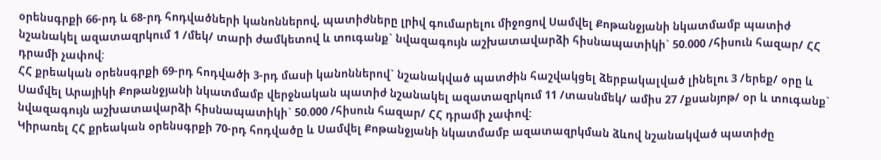օրենսգրքի 66-րդ և 68-րդ հոդվածների կանոններով, պատիժները լրիվ գումարելու միջոցով Սամվել Քոթանջյանի նկատմամբ պատիժ նշանակել ազատազրկում 1 /մեկ/ տարի ժամկետով և տուգանք` նվազագույն աշխատավարձի հիսնապատիկի` 50.000 /հիսուն հազար/ ՀՀ դրամի չափով:
ՀՀ քրեական օրենսգրքի 69-րդ հոդվածի 3-րդ մասի կանոններով` նշանակված պատժին հաշվակցել ձերբակալված լինելու 3 /երեք/ օրը և Սամվել Արայիկի Քոթանջյանի նկատմամբ վերջնական պատիժ նշանակել ազատազրկում 11 /տասնմեկ/ ամիս 27 /քսանյոթ/ օր և տուգանք` նվազագույն աշխատավարձի հիսնապատիկի` 50.000 /հիսուն հազար/ ՀՀ դրամի չափով:
Կիրառել ՀՀ քրեական օրենսգրքի 70-րդ հոդվածը և Սամվել Քոթանջյանի նկատմամբ ազատազրկման ձևով նշանակված պատիժը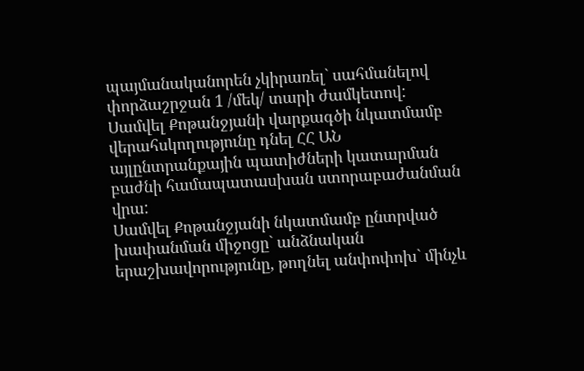պայմանականորեն չկիրառել` սահմանելով փորձաշրջան 1 /մեկ/ տարի ժամկետով:
Սամվել Քոթանջյանի վարքագծի նկատմամբ վերահսկողությունը դնել ՀՀ ԱՆ այլընտրանքային պատիժների կատարման բաժնի համապատասխան ստորաբաժանման վրա:
Սամվել Քոթանջյանի նկատմամբ ընտրված խափանման միջոցը` անձնական երաշխավորությունը, թողնել անփոփոխ` մինչև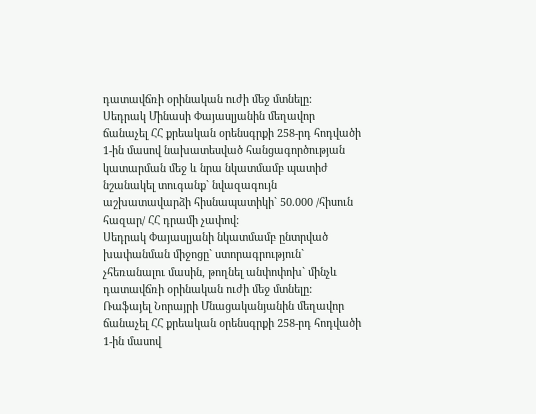դատավճռի օրինական ուժի մեջ մտնելը:
Սեդրակ Մինասի Փայասլյանին մեղավոր ճանաչել ՀՀ քրեական օրենսգրքի 258-րդ հոդվածի 1-ին մասով նախատեսված հանցագործության կատարման մեջ և նրա նկատմամբ պատիժ նշանակել տուգանք` նվազագույն աշխատավարձի հիսնապատիկի` 50.000 /հիսուն հազար/ ՀՀ դրամի չափով:
Սեդրակ Փայասլյանի նկատմամբ ընտրված խափանման միջոցը` ստորագրություն` չհեռանալու մասին, թողնել անփոփոխ` մինչև դատավճռի օրինական ուժի մեջ մտնելը:
Ռաֆայել Նորայրի Մնացականյանին մեղավոր ճանաչել ՀՀ քրեական օրենսգրքի 258-րդ հոդվածի 1-ին մասով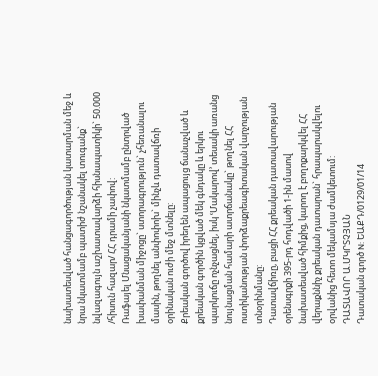նախատեսված հանցագործության կատարման մեջ և նրա նկատմամբ պատիժ նշանակել տուգանք` նվազագույն աշխատավարձի հիսնապատիկի` 50.000 /հիսուն հազար/ ՀՀ դրամի չափով:
Ռաֆայել Մնացականյանի նկատմամբ ընտրված խափանման միջոցը` ստորագրություն` չհեռանալու մասին, թողնել անփոփոխ` մինչև դատավճռի օրինական ուժի մեջ մտնելը:
Քրեական գործով իրեղեն ապացույց ճանաչված և քրեական գործին կցված մեկ գնդակը և երկու պարկուճը ոչնչացնել, իսկ ՙՄակարով՚ տեսակի առանց նույնացման համարի ատրճանակը` թողնել ՀՀ ոստիկանության փորձաքրեագիտական վարչության տնօրինմանը:
Դատավճիռը, բացի ՀՀ քրեական դատավարության օրենսգրքի 395-րդ հոդվածի 1-ին մասով նախատեսված հիմքից, կարող է բողոքարկվել ՀՀ վերաքննիչ քրեական դատարան` հրապարակվելու օրվանից հետո մեկամսյա ժամկետում:
ԴԱՏԱՎՈՐ Ա.ՄԿՐՏՉՅԱՆ
Դատական գործ N: ԵԱՔԴ/0129/01/14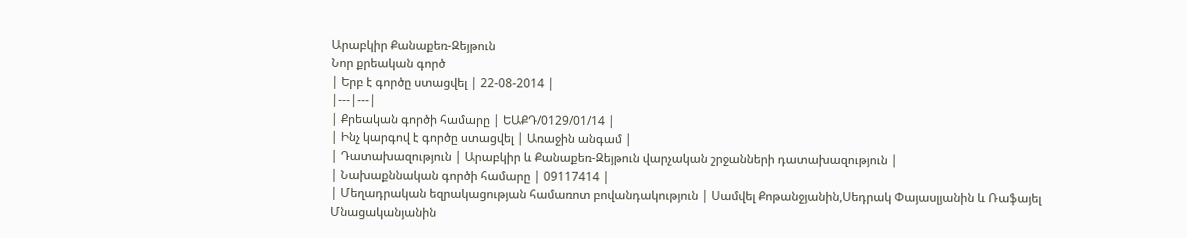Արաբկիր Քանաքեռ-Զեյթուն
Նոր քրեական գործ
| Երբ է գործը ստացվել | 22-08-2014 |
|---|---|
| Քրեական գործի համարը | ԵԱՔԴ/0129/01/14 |
| Ինչ կարգով է գործը ստացվել | Առաջին անգամ |
| Դատախազություն | Արաբկիր և Քանաքեռ-Զեյթուն վարչական շրջանների դատախազություն |
| Նախաքննական գործի համարը | 09117414 |
| Մեղադրական եզրակացության համառոտ բովանդակություն | Սամվել Քոթանջյանին,Սեդրակ Փայասլյանին և Ռաֆայել Մնացականյանին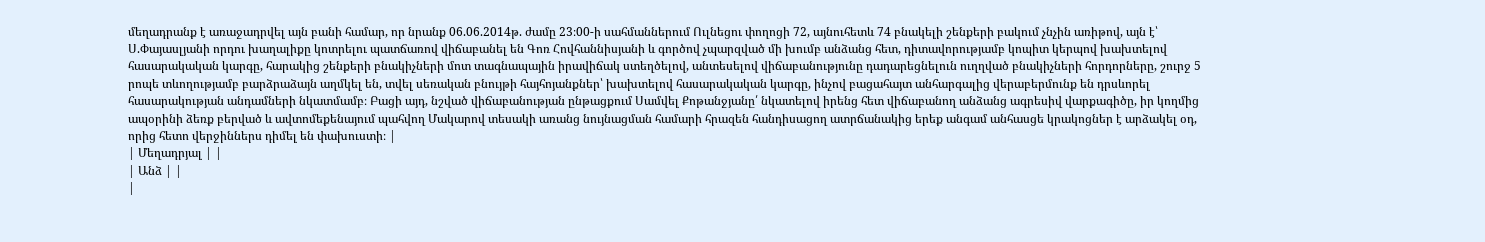մեղադրանք է առաջադրվել այն բանի համար, որ նրանք 06.06.2014թ. ժամը 23։00-ի սահմաններում Ուլնեցու փողոցի 72, այնուհետև 74 բնակելի շենքերի բակում չնչին առիթով, այն է՝ Ս.Փայասլյանի որդու խաղալիքը կոտրելու պատճառով վիճաբանել են Գոռ Հովհաննիսյանի և գործով չպարզված մի խումբ անձանց հետ, դիտավորությամբ կոպիտ կերպով խախտելով հասարակական կարգը, հարակից շենքերի բնակիչների մոտ տագնապային իրավիճակ ստեղծելով, անտեսելով վիճաբանությունը դադարեցնելուն ուղղված բնակիչների հորդորները, շուրջ 5 րոպե տևողությամբ բարձրաձայն աղմկել են, տվել սեռական բնույթի հայհոյանքներ՝ խախտելով հասարակական կարգը, ինչով բացահայտ անհարգալից վերաբերմունք են դրսևորել հասարակության անդամների նկատմամբ։ Բացի այդ, նշված վիճաբանության ընթացքում Սամվել Քոթանջյանը՛ նկատելով իրենց հետ վիճաբանող անձանց ագրեսիվ վարքագիծը, իր կողմից ապօրինի ձեռք բերված և ավտոմեքենայում պահվող Մակարով տեսակի առանց նույնացման համարի հրազեն հանդիսացող ատրճանակից երեք անգամ անհասցե կրակոցներ է արձակել օդ, որից հետո վերջիններս դիմել են փախուստի։ |
| Մեղադրյալ | |
| Անձ | |
|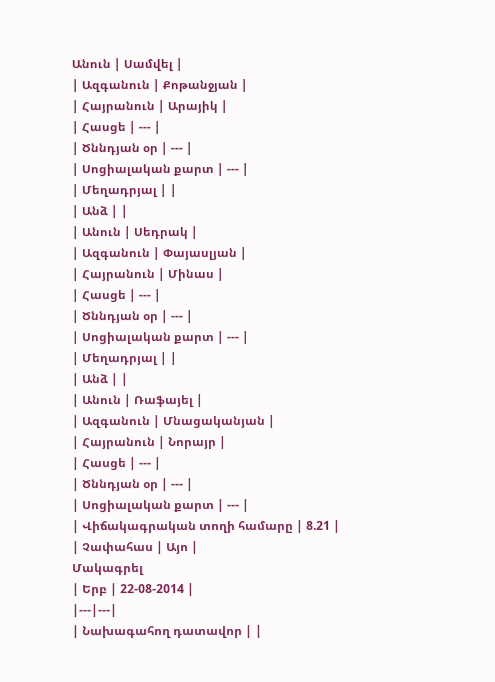Անուն | Սամվել |
| Ազգանուն | Քոթանջյան |
| Հայրանուն | Արայիկ |
| Հասցե | --- |
| Ծննդյան օր | --- |
| Սոցիալական քարտ | --- |
| Մեղադրյալ | |
| Անձ | |
| Անուն | Սեդրակ |
| Ազգանուն | Փայասլյան |
| Հայրանուն | Մինաս |
| Հասցե | --- |
| Ծննդյան օր | --- |
| Սոցիալական քարտ | --- |
| Մեղադրյալ | |
| Անձ | |
| Անուն | Ռաֆայել |
| Ազգանուն | Մնացականյան |
| Հայրանուն | Նորայր |
| Հասցե | --- |
| Ծննդյան օր | --- |
| Սոցիալական քարտ | --- |
| Վիճակագրական տողի համարը | 8.21 |
| Չափահաս | Այո |
Մակագրել
| Երբ | 22-08-2014 |
|---|---|
| Նախագահող դատավոր | |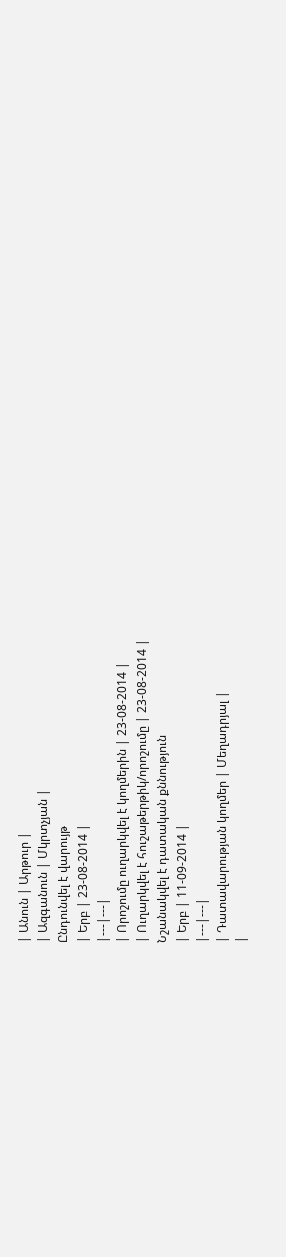| Անուն | Արթուր |
| Ազգանուն | Մկրտչյան |
Ընդունվել է վարույթ
| Երբ | 23-08-2014 |
|---|---|
| Որոշումը ուղարկվել է կողմերին | 23-08-2014 |
| Ուղարկվել է հուշաթերթիկ/որոշումը | 23-08-2014 |
Նշանակվել է դատական քննություն
| Երբ | 11-09-2014 |
|---|---|
| Դատավարության կողմեր | Մեղադրյալ |
|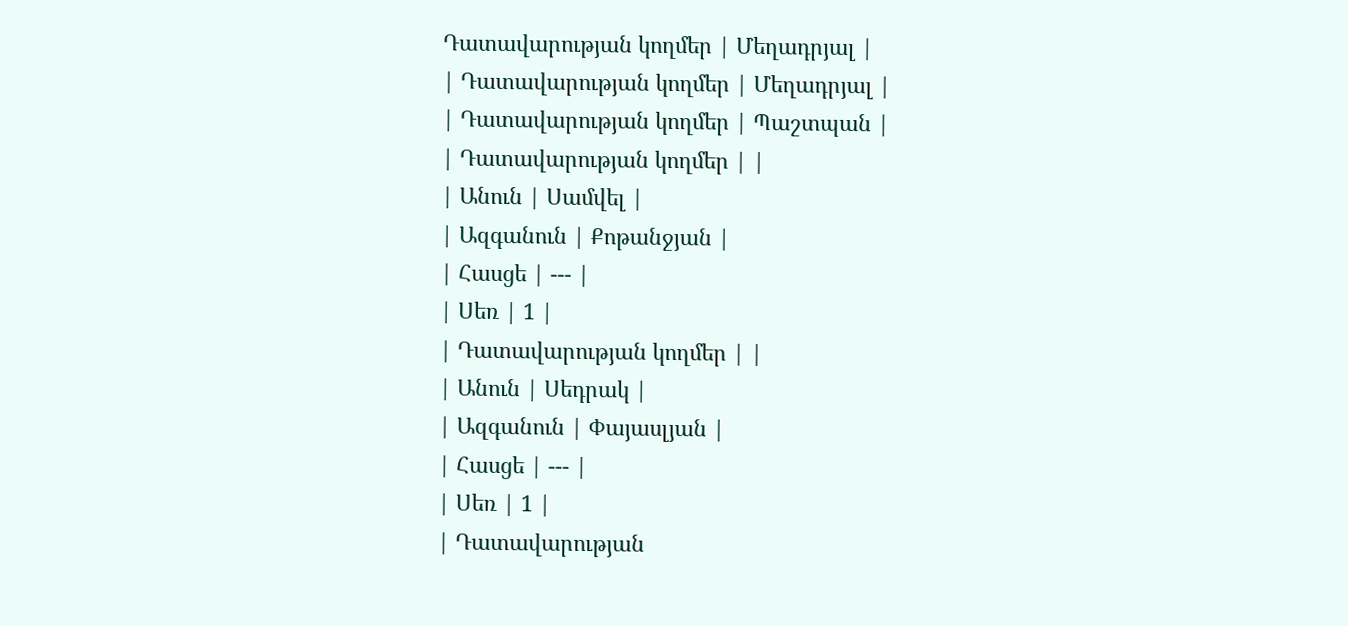Դատավարության կողմեր | Մեղադրյալ |
| Դատավարության կողմեր | Մեղադրյալ |
| Դատավարության կողմեր | Պաշտպան |
| Դատավարության կողմեր | |
| Անուն | Սամվել |
| Ազգանուն | Քոթանջյան |
| Հասցե | --- |
| Սեռ | 1 |
| Դատավարության կողմեր | |
| Անուն | Սեդրակ |
| Ազգանուն | Փայասլյան |
| Հասցե | --- |
| Սեռ | 1 |
| Դատավարության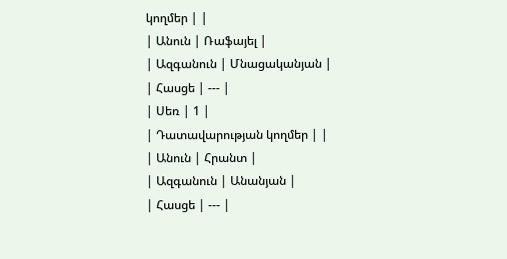կողմեր | |
| Անուն | Ռաֆայել |
| Ազգանուն | Մնացականյան |
| Հասցե | --- |
| Սեռ | 1 |
| Դատավարության կողմեր | |
| Անուն | Հրանտ |
| Ազգանուն | Անանյան |
| Հասցե | --- |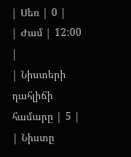| Սեռ | 0 |
| Ժամ | 12:00 |
| Նիստերի դահլիճի համարը | 5 |
| Նիստը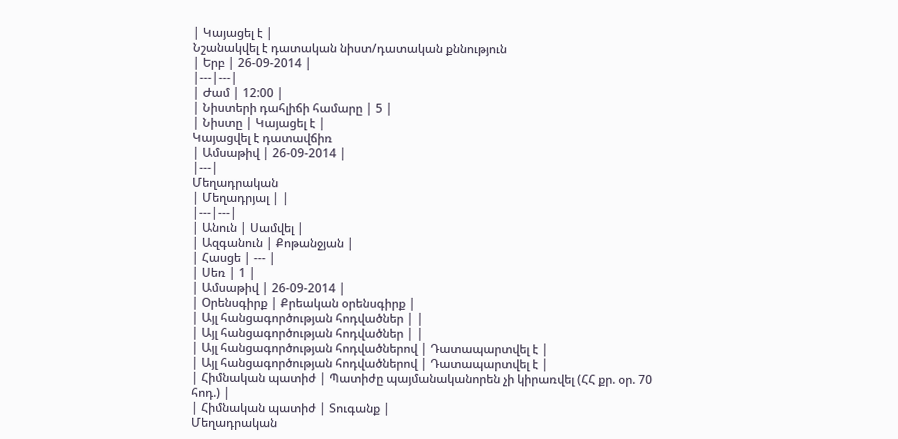| Կայացել է |
Նշանակվել է դատական նիստ/դատական քննություն
| Երբ | 26-09-2014 |
|---|---|
| Ժամ | 12:00 |
| Նիստերի դահլիճի համարը | 5 |
| Նիստը | Կայացել է |
Կայացվել է դատավճիռ
| Ամսաթիվ | 26-09-2014 |
|---|
Մեղադրական
| Մեղադրյալ | |
|---|---|
| Անուն | Սամվել |
| Ազգանուն | Քոթանջյան |
| Հասցե | --- |
| Սեռ | 1 |
| Ամսաթիվ | 26-09-2014 |
| Օրենսգիրք | Քրեական օրենսգիրք |
| Այլ հանցագործության հոդվածներ | |
| Այլ հանցագործության հոդվածներ | |
| Այլ հանցագործության հոդվածներով | Դատապարտվել է |
| Այլ հանցագործության հոդվածներով | Դատապարտվել է |
| Հիմնական պատիժ | Պատիժը պայմանականորեն չի կիրառվել (ՀՀ քր. օր. 70 հոդ.) |
| Հիմնական պատիժ | Տուգանք |
Մեղադրական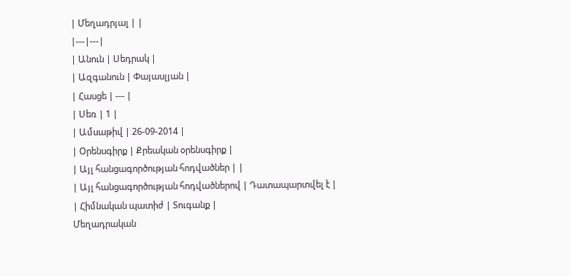| Մեղադրյալ | |
|---|---|
| Անուն | Սեդրակ |
| Ազգանուն | Փայասլյան |
| Հասցե | --- |
| Սեռ | 1 |
| Ամսաթիվ | 26-09-2014 |
| Օրենսգիրք | Քրեական օրենսգիրք |
| Այլ հանցագործության հոդվածներ | |
| Այլ հանցագործության հոդվածներով | Դատապարտվել է |
| Հիմնական պատիժ | Տուգանք |
Մեղադրական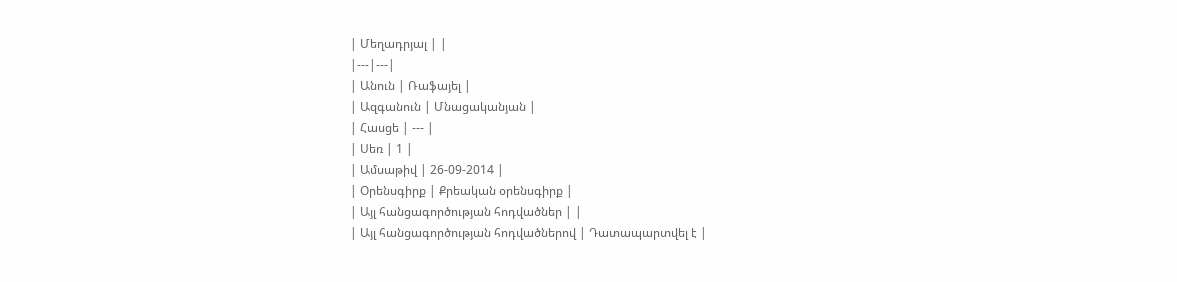| Մեղադրյալ | |
|---|---|
| Անուն | Ռաֆայել |
| Ազգանուն | Մնացականյան |
| Հասցե | --- |
| Սեռ | 1 |
| Ամսաթիվ | 26-09-2014 |
| Օրենսգիրք | Քրեական օրենսգիրք |
| Այլ հանցագործության հոդվածներ | |
| Այլ հանցագործության հոդվածներով | Դատապարտվել է |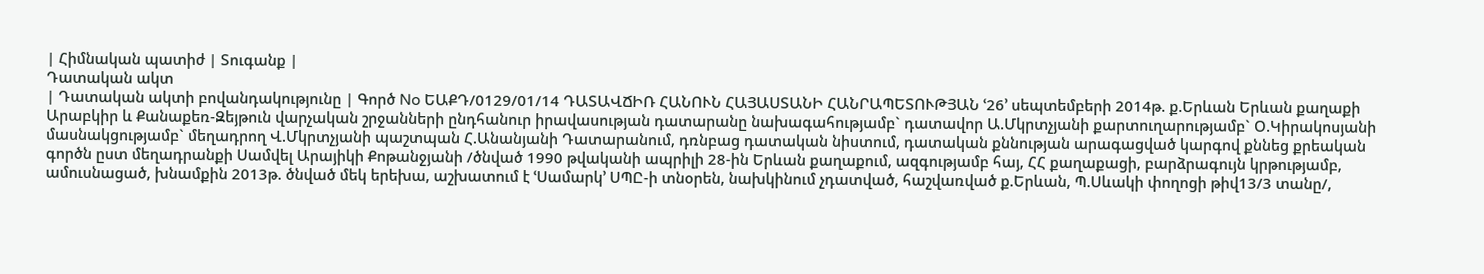| Հիմնական պատիժ | Տուգանք |
Դատական ակտ
| Դատական ակտի բովանդակությունը | Գործ No ԵԱՔԴ/0129/01/14 ԴԱՏԱՎՃԻՌ ՀԱՆՈՒՆ ՀԱՅԱՍՏԱՆԻ ՀԱՆՐԱՊԵՏՈՒԹՅԱՆ ՙ26՚ սեպտեմբերի 2014թ. ք.Երևան Երևան քաղաքի Արաբկիր և Քանաքեռ-Զեյթուն վարչական շրջանների ընդհանուր իրավասության դատարանը նախագահությամբ` դատավոր Ա.Մկրտչյանի քարտուղարությամբ` Օ.Կիրակոսյանի մասնակցությամբ` մեղադրող Վ.Մկրտչյանի պաշտպան Հ.Անանյանի Դատարանում, դռնբաց դատական նիստում, դատական քննության արագացված կարգով քննեց քրեական գործն ըստ մեղադրանքի Սամվել Արայիկի Քոթանջյանի /ծնված 1990 թվականի ապրիլի 28-ին Երևան քաղաքում, ազգությամբ հայ, ՀՀ քաղաքացի, բարձրագույն կրթությամբ, ամուսնացած, խնամքին 2013թ. ծնված մեկ երեխա, աշխատում է ՙՍամարկ՚ ՍՊԸ-ի տնօրեն, նախկինում չդատված, հաշվառված ք.Երևան, Պ.Սևակի փողոցի թիվ13/3 տանը/,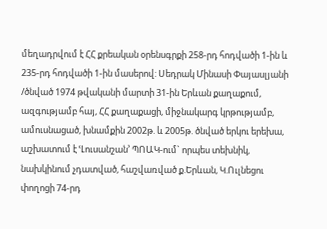մեղադրվում է ՀՀ քրեական օրենսգրքի 258-րդ հոդվածի 1-ին և 235-րդ հոդվածի 1-ին մասերով: Սեդրակ Մինասի Փայասլյանի /ծնված 1974 թվականի մարտի 31-ին Երևան քաղաքում, ազգությամբ հայ, ՀՀ քաղաքացի, միջնակարգ կրթությամբ, ամուսնացած, խնամքին 2002թ. և 2005թ. ծնված երկու երեխա, աշխատում է ՙԼուսանշան՚ ՊՈԱԿ-ում` որպես տեխնիկ, նախկինում չդատված, հաշվառված ք.Երևան, Կ.Ուլնեցու փողոցի 74-րդ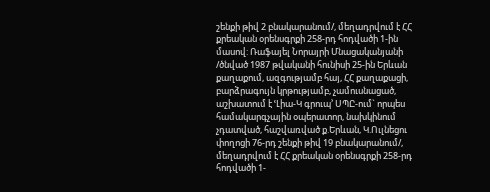շենքի թիվ 2 բնակարանում/, մեղադրվում է ՀՀ քրեական օրենսգրքի 258-րդ հոդվածի 1-ին մասով: Ռաֆայել Նորայրի Մնացականյանի /ծնված 1987 թվականի հունիսի 25-ին Երևան քաղաքում, ազգությամբ հայ, ՀՀ քաղաքացի, բարձրագույն կրթությամբ, չամուսնացած, աշխատում է ՙԼիա-Կ գրուպ՚ ՍՊԸ-ում` որպես համակարգչային օպերատոր, նախկինում չդատված, հաշվառված ք.Երևան, Կ.Ուլնեցու փողոցի 76-րդ շենքի թիվ 19 բնակարանում/, մեղադրվում է ՀՀ քրեական օրենսգրքի 258-րդ հոդվածի 1-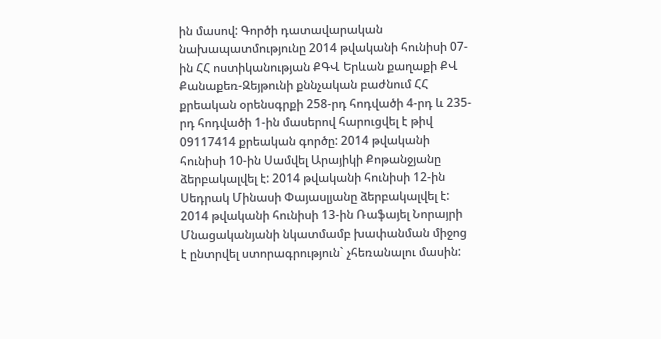ին մասով: Գործի դատավարական նախապատմությունը 2014 թվականի հունիսի 07-ին ՀՀ ոստիկանության ՔԳՎ Երևան քաղաքի ՔՎ Քանաքեռ-Զեյթունի քննչական բաժնում ՀՀ քրեական օրենսգրքի 258-րդ հոդվածի 4-րդ և 235-րդ հոդվածի 1-ին մասերով հարուցվել է թիվ 09117414 քրեական գործը: 2014 թվականի հունիսի 10-ին Սամվել Արայիկի Քոթանջյանը ձերբակալվել է: 2014 թվականի հունիսի 12-ին Սեդրակ Մինասի Փայասլյանը ձերբակալվել է: 2014 թվականի հունիսի 13-ին Ռաֆայել Նորայրի Մնացականյանի նկատմամբ խափանման միջոց է ընտրվել ստորագրություն` չհեռանալու մասին: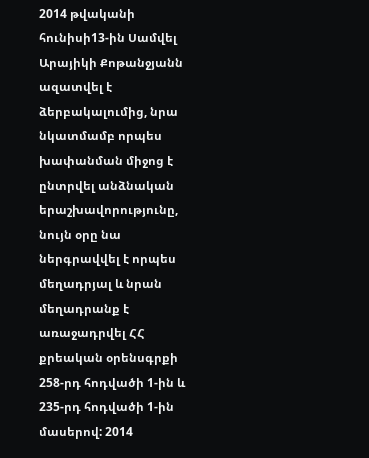2014 թվականի հունիսի13-ին Սամվել Արայիկի Քոթանջյանն ազատվել է ձերբակալումից, նրա նկատմամբ որպես խափանման միջոց է ընտրվել անձնական երաշխավորությունը, նույն օրը նա ներգրավվել է որպես մեղադրյալ և նրան մեղադրանք է առաջադրվել ՀՀ քրեական օրենսգրքի 258-րդ հոդվածի 1-ին և 235-րդ հոդվածի 1-ին մասերով: 2014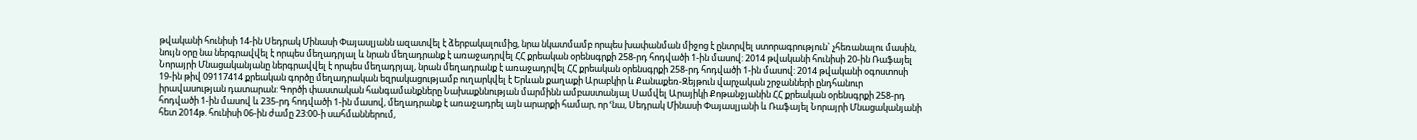թվականի հունիսի 14-ին Սեդրակ Մինասի Փայասլյանն ազատվել է ձերբակալումից, նրա նկատմամբ որպես խափանման միջոց է ընտրվել ստորագրություն` չհեռանալու մասին, նույն օրը նա ներգրավվել է որպես մեղադրյալ և նրան մեղադրանք է առաջադրվել ՀՀ քրեական օրենսգրքի 258-րդ հոդվածի 1-ին մասով: 2014 թվականի հունիսի 20-ին Ռաֆայել Նորայրի Մնացականյանը ներգրավվել է որպես մեղադրյալ, նրան մեղադրանք է առաջադրվել ՀՀ քրեական օրենսգրքի 258-րդ հոդվածի 1-ին մասով: 2014 թվականի օգոստոսի 19-ին թիվ 09117414 քրեական գործը մեղադրական եզրակացությամբ ուղարկվել է Երևան քաղաքի Արաբկիր և Քանաքեռ-Զեյթուն վարչական շրջանների ընդհանուր իրավասության դատարան: Գործի փաստական հանգամանքները Նախաքննության մարմինն ամբաստանյալ Սամվել Արայիկի Քոթանջյանին ՀՀ քրեական օրենսգրքի 258-րդ հոդվածի 1-ին մասով և 235-րդ հոդվածի 1-ին մասով, մեղադրանք է առաջադրել այն արարքի համար, որ ՙնա, Սեդրակ Մինասի Փայասլյանի և Ռաֆայել Նորայրի Մնացականյանի հետ 2014թ. հունիսի 06-ին ժամը 23:00-ի սահմաններում,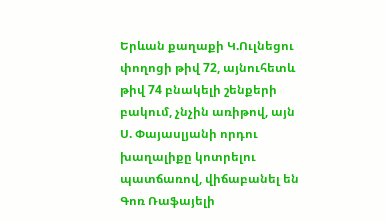Երևան քաղաքի Կ.Ուլնեցու փողոցի թիվ 72, այնուհետև թիվ 74 բնակելի շենքերի բակում, չնչին առիթով, այն Ս. Փայասլյանի որդու խաղալիքը կոտրելու պատճառով, վիճաբանել են Գոռ Ռաֆայելի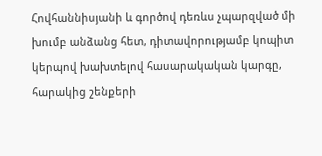Հովհաննիսյանի և գործով դեռևս չպարզված մի խումբ անձանց հետ, դիտավորությամբ կոպիտ կերպով խախտելով հասարակական կարգը, հարակից շենքերի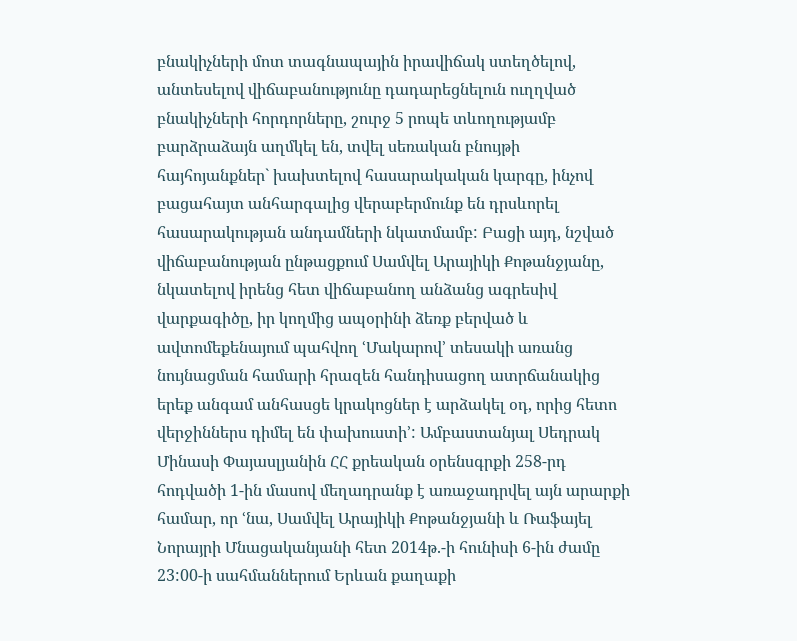բնակիչների մոտ տագնապային իրավիճակ ստեղծելով, անտեսելով վիճաբանությունը դադարեցնելուն ուղղված բնակիչների հորդորները, շուրջ 5 րոպե տևողությամբ բարձրաձայն աղմկել են, տվել սեռական բնույթի հայհոյանքներ` խախտելով հասարակական կարգը, ինչով բացահայտ անհարգալից վերաբերմունք են դրսևորել հասարակության անդամների նկատմամբ: Բացի այդ, նշված վիճաբանության ընթացքում Սամվել Արայիկի Քոթանջյանը, նկատելով իրենց հետ վիճաբանող անձանց ագրեսիվ վարքագիծը, իր կողմից ապօրինի ձեռք բերված և ավտոմեքենայում պահվող ՙՄակարով՚ տեսակի առանց նույնացման համարի հրազեն հանդիսացող ատրճանակից երեք անգամ անհասցե կրակոցներ է արձակել օդ, որից հետո վերջիններս դիմել են փախուստի՚: Ամբաստանյալ Սեդրակ Մինասի Փայասլյանին ՀՀ քրեական օրենսգրքի 258-րդ հոդվածի 1-ին մասով մեղադրանք է առաջադրվել այն արարքի համար, որ ՙնա, Սամվել Արայիկի Քոթանջյանի և Ռաֆայել Նորայրի Մնացականյանի հետ 2014թ.-ի հունիսի 6-ին ժամը 23:00-ի սահմաններում Երևան քաղաքի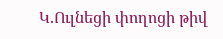Կ.Ուլնեցի փողոցի թիվ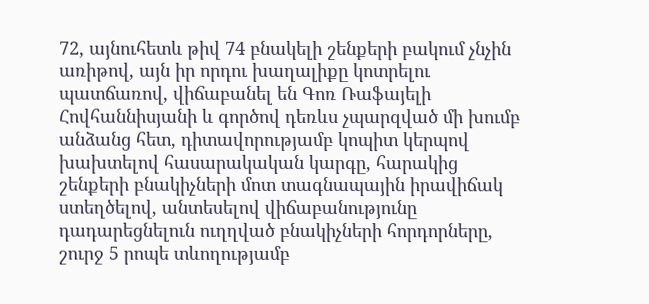72, այնուհետև թիվ 74 բնակելի շենքերի բակում չնչին առիթով, այն իր որդու խաղալիքը կոտրելու պատճառով, վիճաբանել են Գոռ Ռաֆայելի Հովհաննիսյանի և գործով դեռևս չպարզված մի խումբ անձանց հետ, դիտավորությամբ կոպիտ կերպով խախտելով հասարակական կարգը, հարակից շենքերի բնակիչների մոտ տագնապային իրավիճակ ստեղծելով, անտեսելով վիճաբանությունը դադարեցնելուն ուղղված բնակիչների հորդորները, շուրջ 5 րոպե տևողությամբ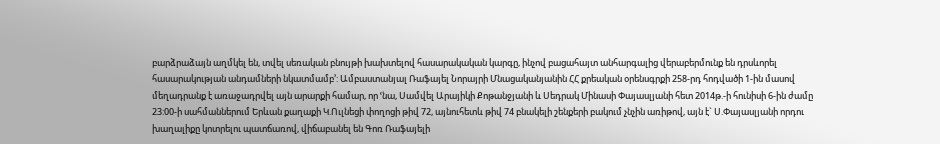բարձրաձայն աղմկել են, տվել սեռական բնույթի խախտելով հասարակական կարգը, ինչով բացահայտ անհարգալից վերաբերմունք են դրսևորել հասարակության անդամների նկատմամբ՚: Ամբաստանյալ Ռաֆայել Նորայրի Մնացականյանին ՀՀ քրեական օրենսգրքի 258-րդ հոդվածի 1-ին մասով մեղադրանք է առաջադրվել այն արարքի համար, որ ՙնա, Սամվել Արայիկի Քոթանջյանի և Սեդրակ Մինասի Փայասլյանի հետ 2014թ.-ի հունիսի 6-ին ժամը 23:00-ի սահմաններում Երևան քաղաքի Կ.Ուլնեցի փողոցի թիվ 72, այնուհետև թիվ 74 բնակելի շենքերի բակում չնչին առիթով, այն է` Ս.Փայասլյանի որդու խաղալիքը կոտրելու պատճառով, վիճաբանել են Գոռ Ռաֆայելի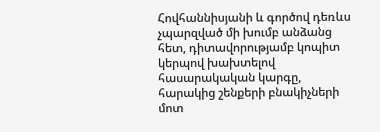Հովհաննիսյանի և գործով դեռևս չպարզված մի խումբ անձանց հետ, դիտավորությամբ կոպիտ կերպով խախտելով հասարակական կարգը, հարակից շենքերի բնակիչների մոտ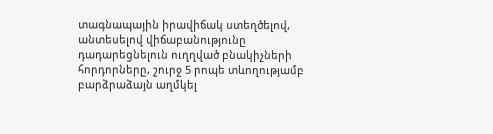տագնապային իրավիճակ ստեղծելով, անտեսելով վիճաբանությունը դադարեցնելուն ուղղված բնակիչների հորդորները, շուրջ 5 րոպե տևողությամբ բարձրաձայն աղմկել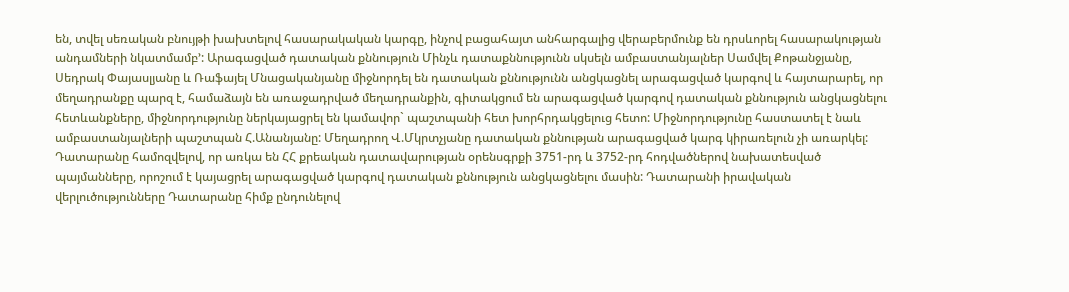են, տվել սեռական բնույթի խախտելով հասարակական կարգը, ինչով բացահայտ անհարգալից վերաբերմունք են դրսևորել հասարակության անդամների նկատմամբ՚: Արագացված դատական քննություն Մինչև դատաքննությունն սկսելն ամբաստանյալներ Սամվել Քոթանջյանը, Սեդրակ Փայասլյանը և Ռաֆայել Մնացականյանը միջնորդել են դատական քննությունն անցկացնել արագացված կարգով և հայտարարել, որ մեղադրանքը պարզ է, համաձայն են առաջադրված մեղադրանքին, գիտակցում են արագացված կարգով դատական քննություն անցկացնելու հետևանքները, միջնորդությունը ներկայացրել են կամավոր` պաշտպանի հետ խորհրդակցելուց հետո: Միջնորդությունը հաստատել է նաև ամբաստանյալների պաշտպան Հ.Անանյանը: Մեղադրող Վ.Մկրտչյանը դատական քննության արագացված կարգ կիրառելուն չի առարկել: Դատարանը համոզվելով, որ առկա են ՀՀ քրեական դատավարության օրենսգրքի 3751-րդ և 3752-րդ հոդվածներով նախատեսված պայմանները, որոշում է կայացրել արագացված կարգով դատական քննություն անցկացնելու մասին: Դատարանի իրավական վերլուծությունները Դատարանը հիմք ընդունելով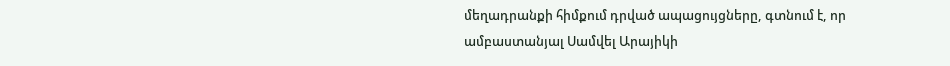մեղադրանքի հիմքում դրված ապացույցները, գտնում է, որ ամբաստանյալ Սամվել Արայիկի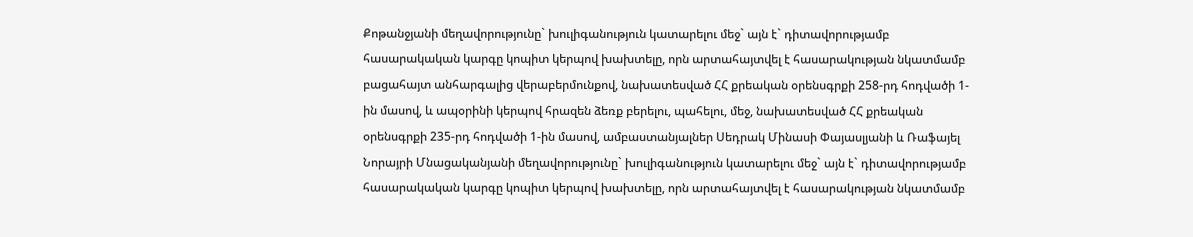Քոթանջյանի մեղավորությունը` խուլիգանություն կատարելու մեջ` այն է` դիտավորությամբ հասարակական կարգը կոպիտ կերպով խախտելը, որն արտահայտվել է հասարակության նկատմամբ բացահայտ անհարգալից վերաբերմունքով, նախատեսված ՀՀ քրեական օրենսգրքի 258-րդ հոդվածի 1-ին մասով, և ապօրինի կերպով հրազեն ձեռք բերելու, պահելու, մեջ, նախատեսված ՀՀ քրեական օրենսգրքի 235-րդ հոդվածի 1-ին մասով, ամբաստանյալներ Սեդրակ Մինասի Փայասլյանի և Ռաֆայել Նորայրի Մնացականյանի մեղավորությունը` խուլիգանություն կատարելու մեջ` այն է` դիտավորությամբ հասարակական կարգը կոպիտ կերպով խախտելը, որն արտահայտվել է հասարակության նկատմամբ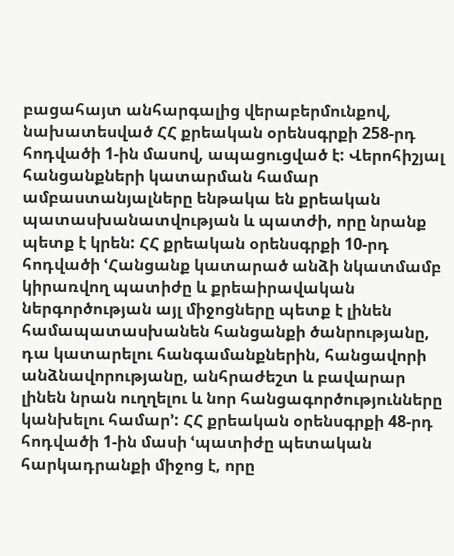բացահայտ անհարգալից վերաբերմունքով, նախատեսված ՀՀ քրեական օրենսգրքի 258-րդ հոդվածի 1-ին մասով, ապացուցված է: Վերոհիշյալ հանցանքների կատարման համար ամբաստանյալները ենթակա են քրեական պատասխանատվության և պատժի, որը նրանք պետք է կրեն: ՀՀ քրեական օրենսգրքի 10-րդ հոդվածի ՙՀանցանք կատարած անձի նկատմամբ կիրառվող պատիժը և քրեաիրավական ներգործության այլ միջոցները պետք է լինեն համապատասխանեն հանցանքի ծանրությանը, դա կատարելու հանգամանքներին, հանցավորի անձնավորությանը, անհրաժեշտ և բավարար լինեն նրան ուղղելու և նոր հանցագործությունները կանխելու համար՚: ՀՀ քրեական օրենսգրքի 48-րդ հոդվածի 1-ին մասի ՙպատիժը պետական հարկադրանքի միջոց է, որը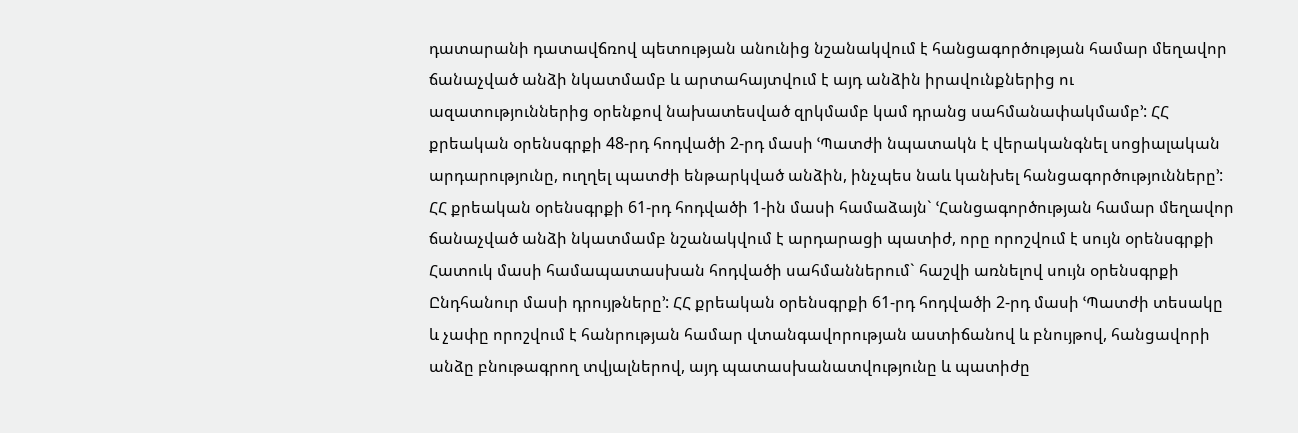դատարանի դատավճռով պետության անունից նշանակվում է հանցագործության համար մեղավոր ճանաչված անձի նկատմամբ և արտահայտվում է այդ անձին իրավունքներից ու ազատություններից օրենքով նախատեսված զրկմամբ կամ դրանց սահմանափակմամբ՚: ՀՀ քրեական օրենսգրքի 48-րդ հոդվածի 2-րդ մասի ՙՊատժի նպատակն է վերականգնել սոցիալական արդարությունը, ուղղել պատժի ենթարկված անձին, ինչպես նաև կանխել հանցագործությունները՚: ՀՀ քրեական օրենսգրքի 61-րդ հոդվածի 1-ին մասի համաձայն` ՙՀանցագործության համար մեղավոր ճանաչված անձի նկատմամբ նշանակվում է արդարացի պատիժ, որը որոշվում է սույն օրենսգրքի Հատուկ մասի համապատասխան հոդվածի սահմաններում` հաշվի առնելով սույն օրենսգրքի Ընդհանուր մասի դրույթները՚: ՀՀ քրեական օրենսգրքի 61-րդ հոդվածի 2-րդ մասի ՙՊատժի տեսակը և չափը որոշվում է հանրության համար վտանգավորության աստիճանով և բնույթով, հանցավորի անձը բնութագրող տվյալներով, այդ պատասխանատվությունը և պատիժը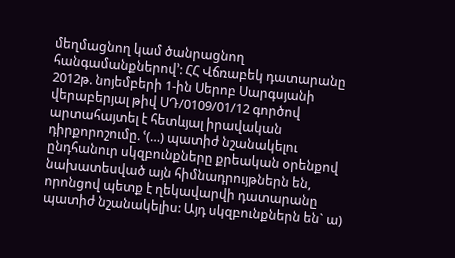մեղմացնող կամ ծանրացնող հանգամանքներով՚: ՀՀ Վճռաբեկ դատարանը 2012թ. նոյեմբերի 1-ին Սերոբ Սարգսյանի վերաբերյալ թիվ ՍԴ/0109/01/12 գործով արտահայտել է հետևյալ իրավական դիրքորոշումը. ՙ(…) պատիժ նշանակելու ընդհանուր սկզբունքները քրեական օրենքով նախատեսված այն հիմնադրույթներն են, որոնցով պետք է ղեկավարվի դատարանը պատիժ նշանակելիս: Այդ սկզբունքներն են` ա)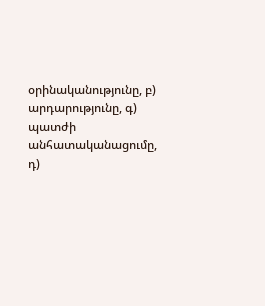օրինականությունը, բ) արդարությունը, գ) պատժի անհատականացումը, դ)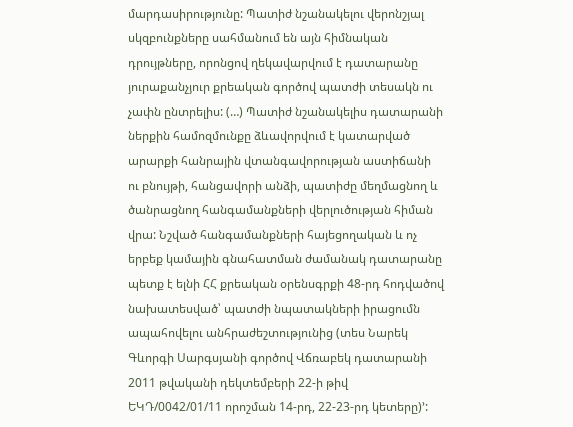մարդասիրությունը: Պատիժ նշանակելու վերոնշյալ սկզբունքները սահմանում են այն հիմնական դրույթները, որոնցով ղեկավարվում է դատարանը յուրաքանչյուր քրեական գործով պատժի տեսակն ու չափն ընտրելիս: (…) Պատիժ նշանակելիս դատարանի ներքին համոզմունքը ձևավորվում է կատարված արարքի հանրային վտանգավորության աստիճանի ու բնույթի, հանցավորի անձի, պատիժը մեղմացնող և ծանրացնող հանգամանքների վերլուծության հիման վրա: Նշված հանգամանքների հայեցողական և ոչ երբեք կամային գնահատման ժամանակ դատարանը պետք է ելնի ՀՀ քրեական օրենսգրքի 48-րդ հոդվածով նախատեսված՝ պատժի նպատակների իրացումն ապահովելու անհրաժեշտությունից (տես Նարեկ Գևորգի Սարգսյանի գործով Վճռաբեկ դատարանի 2011 թվականի դեկտեմբերի 22-ի թիվ ԵԿԴ/0042/01/11 որոշման 14-րդ, 22-23-րդ կետերը)՚: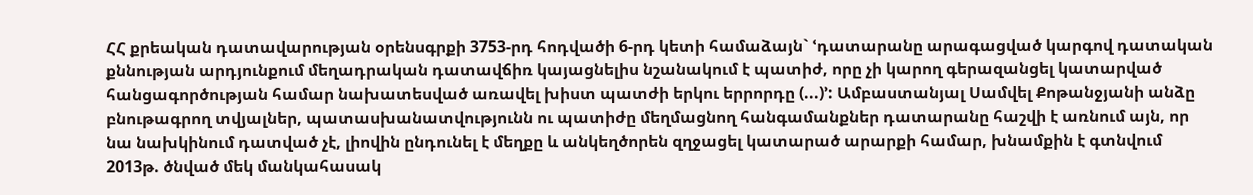ՀՀ քրեական դատավարության օրենսգրքի 3753-րդ հոդվածի 6-րդ կետի համաձայն` ՙդատարանը արագացված կարգով դատական քննության արդյունքում մեղադրական դատավճիռ կայացնելիս նշանակում է պատիժ, որը չի կարող գերազանցել կատարված հանցագործության համար նախատեսված առավել խիստ պատժի երկու երրորդը (...)՚: Ամբաստանյալ Սամվել Քոթանջյանի անձը բնութագրող տվյալներ, պատասխանատվությունն ու պատիժը մեղմացնող հանգամանքներ դատարանը հաշվի է առնում այն, որ նա նախկինում դատված չէ, լիովին ընդունել է մեղքը և անկեղծորեն զղջացել կատարած արարքի համար, խնամքին է գտնվում 2013թ. ծնված մեկ մանկահասակ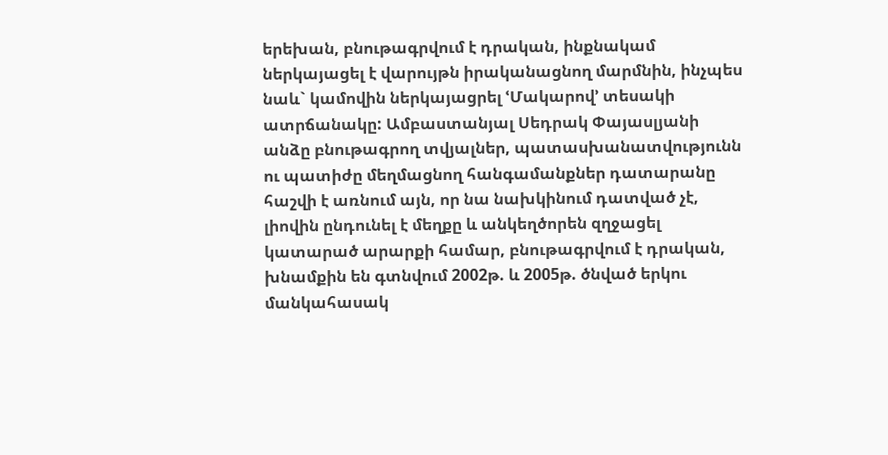երեխան, բնութագրվում է դրական, ինքնակամ ներկայացել է վարույթն իրականացնող մարմնին, ինչպես նաև` կամովին ներկայացրել ՙՄակարով՚ տեսակի ատրճանակը: Ամբաստանյալ Սեդրակ Փայասլյանի անձը բնութագրող տվյալներ, պատասխանատվությունն ու պատիժը մեղմացնող հանգամանքներ դատարանը հաշվի է առնում այն, որ նա նախկինում դատված չէ, լիովին ընդունել է մեղքը և անկեղծորեն զղջացել կատարած արարքի համար, բնութագրվում է դրական, խնամքին են գտնվում 2002թ. և 2005թ. ծնված երկու մանկահասակ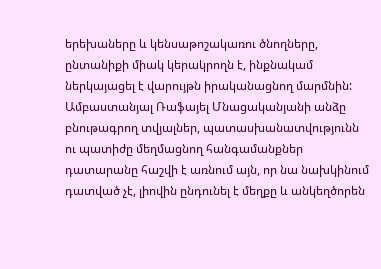երեխաները և կենսաթոշակառու ծնողները, ընտանիքի միակ կերակրողն է, ինքնակամ ներկայացել է վարույթն իրականացնող մարմնին: Ամբաստանյալ Ռաֆայել Մնացականյանի անձը բնութագրող տվյալներ, պատասխանատվությունն ու պատիժը մեղմացնող հանգամանքներ դատարանը հաշվի է առնում այն, որ նա նախկինում դատված չէ, լիովին ընդունել է մեղքը և անկեղծորեն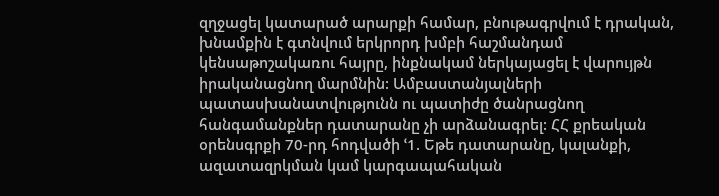զղջացել կատարած արարքի համար, բնութագրվում է դրական, խնամքին է գտնվում երկրորդ խմբի հաշմանդամ կենսաթոշակառու հայրը, ինքնակամ ներկայացել է վարույթն իրականացնող մարմնին: Ամբաստանյալների պատասխանատվությունն ու պատիժը ծանրացնող հանգամանքներ դատարանը չի արձանագրել: ՀՀ քրեական օրենսգրքի 70-րդ հոդվածի ՙ1. Եթե դատարանը, կալանքի, ազատազրկման կամ կարգապահական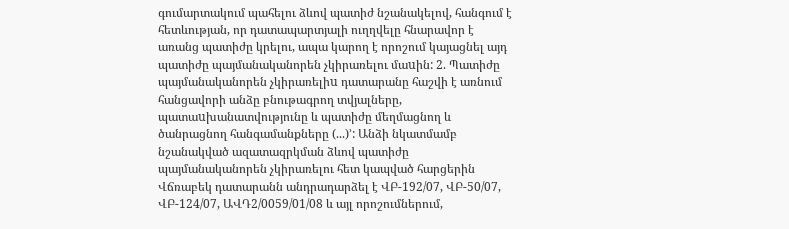գումարտակում պահելու ձևով պատիժ նշանակելով, հանգում է հետևության, որ դատապարտյալի ուղղվելը հնարավոր է առանց պատիժը կրելու, ապա կարող է որոշում կայացնել այդ պատիժը պայմանականորեն չկիրառելու մաuին: 2. Պատիժը պայմանականորեն չկիրառելիu դատարանը հաշվի է առնում հանցավորի անձը բնութագրող տվյալները, պատաuխանատվությունը և պատիժը մեղմացնող և ծանրացնող հանգամանքները (...)՚: Անձի նկատմամբ նշանակված ազատազրկման ձևով պատիժը պայմանականորեն չկիրառելու հետ կապված հարցերին Վճռաբեկ դատարանն անդրադարձել է ՎԲ-192/07, ՎԲ-50/07, ՎԲ-124/07, ԱՎԴ2/0059/01/08 և այլ որոշումներում,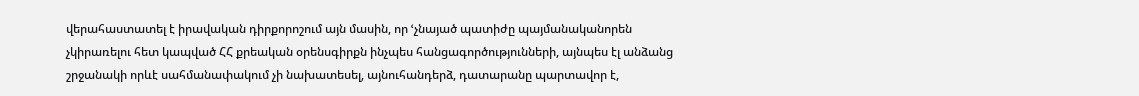վերահաստատել է իրավական դիրքորոշում այն մասին, որ ՙչնայած պատիժը պայմանականորեն չկիրառելու հետ կապված ՀՀ քրեական օրենսգիրքն ինչպես հանցագործությունների, այնպես էլ անձանց շրջանակի որևէ սահմանափակում չի նախատեսել, այնուհանդերձ, դատարանը պարտավոր է,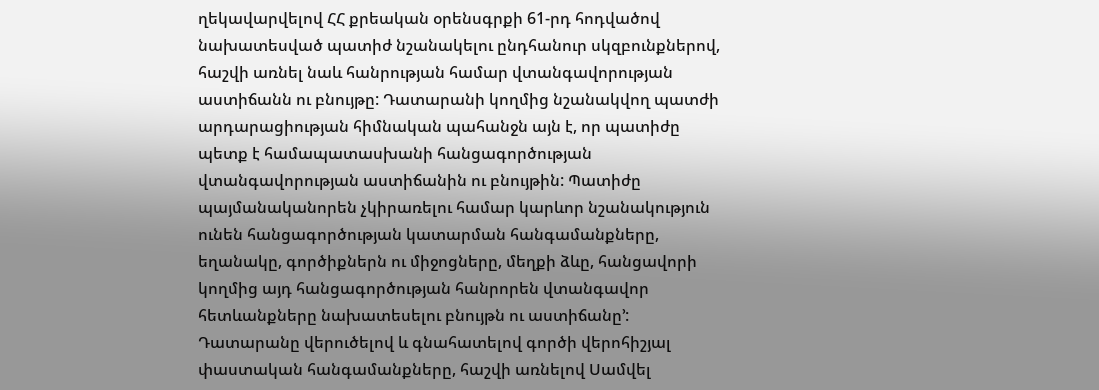ղեկավարվելով ՀՀ քրեական օրենսգրքի 61-րդ հոդվածով նախատեսված պատիժ նշանակելու ընդհանուր սկզբունքներով, հաշվի առնել նաև հանրության համար վտանգավորության աստիճանն ու բնույթը: Դատարանի կողմից նշանակվող պատժի արդարացիության հիմնական պահանջն այն է, որ պատիժը պետք է համապատասխանի հանցագործության վտանգավորության աստիճանին ու բնույթին: Պատիժը պայմանականորեն չկիրառելու համար կարևոր նշանակություն ունեն հանցագործության կատարման հանգամանքները, եղանակը, գործիքներն ու միջոցները, մեղքի ձևը, հանցավորի կողմից այդ հանցագործության հանրորեն վտանգավոր հետևանքները նախատեսելու բնույթն ու աստիճանը՚: Դատարանը վերուծելով և գնահատելով գործի վերոհիշյալ փաստական հանգամանքները, հաշվի առնելով Սամվել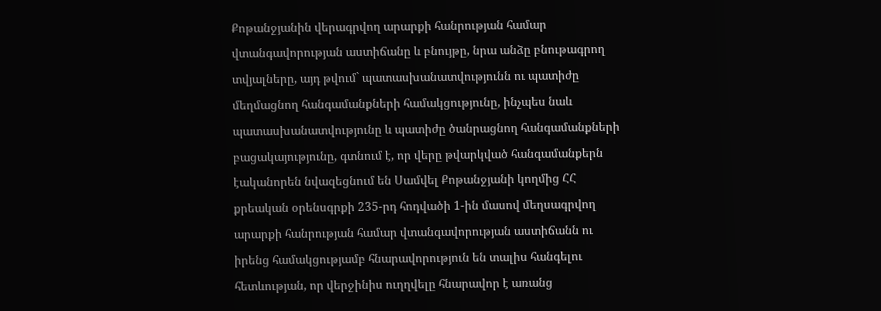Քոթանջյանին վերագրվող արարքի հանրության համար վտանգավորության աստիճանը և բնույթը, նրա անձը բնութագրող տվյալները, այդ թվում` պատասխանատվությունն ու պատիժը մեղմացնող հանգամանքների համակցությունը, ինչպես նաև պատասխանատվությունը և պատիժը ծանրացնող հանգամանքների բացակայությունը, գտնում է, որ վերը թվարկված հանգամանքերն էականորեն նվազեցնում են Սամվել Քոթանջյանի կողմից ՀՀ քրեական օրենսգրքի 235-րդ հոդվածի 1-ին մասով մեղսագրվող արարքի հանրության համար վտանգավորության աստիճանն ու իրենց համակցությամբ հնարավորություն են տալիս հանգելու հետևության, որ վերջինիս ուղղվելը հնարավոր է առանց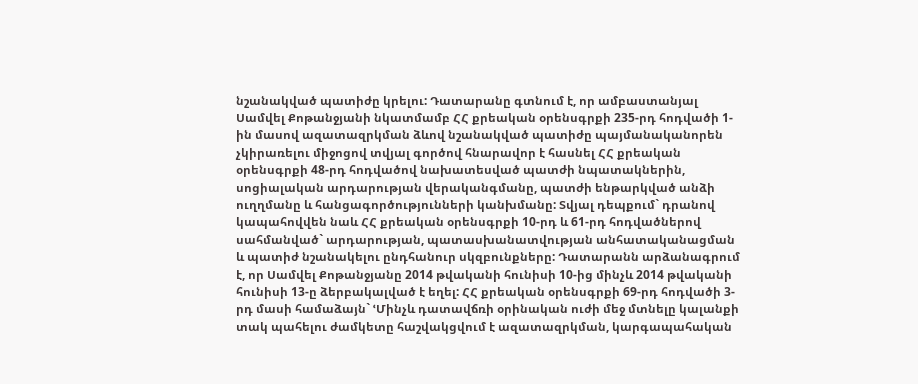նշանակված պատիժը կրելու: Դատարանը գտնում է, որ ամբաստանյալ Սամվել Քոթանջյանի նկատմամբ ՀՀ քրեական օրենսգրքի 235-րդ հոդվածի 1-ին մասով ազատազրկման ձևով նշանակված պատիժը պայմանականորեն չկիրառելու միջոցով տվյալ գործով հնարավոր է հասնել ՀՀ քրեական օրենսգրքի 48-րդ հոդվածով նախատեսված պատժի նպատակներին, սոցիալական արդարության վերականգմանը, պատժի ենթարկված անձի ուղղմանը և հանցագործությունների կանխմանը: Տվյալ դեպքում` դրանով կապահովվեն նաև ՀՀ քրեական օրենսգրքի 10-րդ և 61-րդ հոդվածներով սահմանված` արդարության, պատասխանատվության անհատականացման և պատիժ նշանակելու ընդհանուր սկզբունքները: Դատարանն արձանագրում է, որ Սամվել Քոթանջյանը 2014 թվականի հունիսի 10-ից մինչև 2014 թվականի հունիսի 13-ը ձերբակալված է եղել: ՀՀ քրեական օրենսգրքի 69-րդ հոդվածի 3-րդ մասի համաձայն` ՙՄինչև դատավճռի օրինական ուժի մեջ մտնելը կալանքի տակ պահելու ժամկետը հաշվակցվում է ազատազրկման, կարգապահական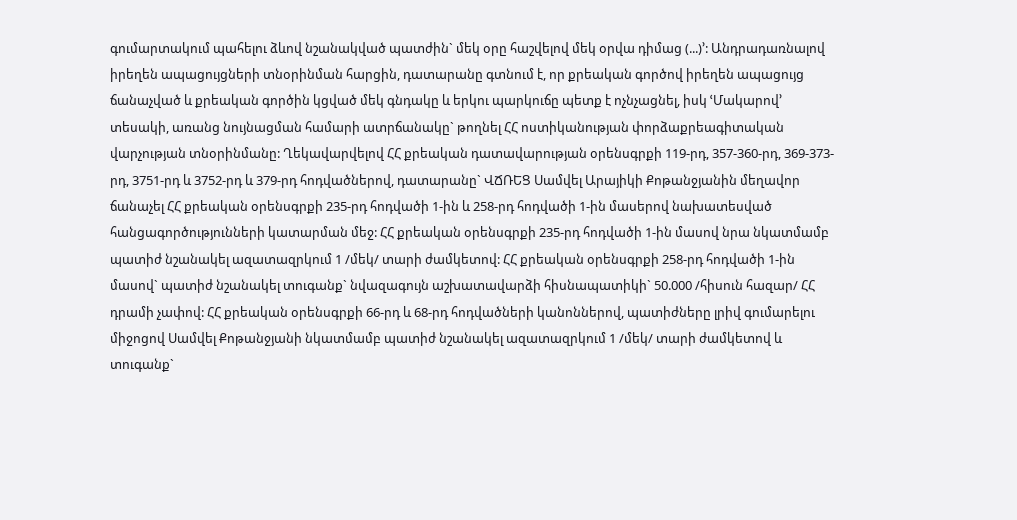գումարտակում պահելու ձևով նշանակված պատժին` մեկ օրը հաշվելով մեկ օրվա դիմաց (...)՚: Անդրադառնալով իրեղեն ապացույցների տնօրինման հարցին, դատարանը գտնում է, որ քրեական գործով իրեղեն ապացույց ճանաչված և քրեական գործին կցված մեկ գնդակը և երկու պարկուճը պետք է ոչնչացնել, իսկ ՙՄակարով՚ տեսակի, առանց նույնացման համարի ատրճանակը` թողնել ՀՀ ոստիկանության փորձաքրեագիտական վարչության տնօրինմանը: Ղեկավարվելով ՀՀ քրեական դատավարության օրենսգրքի 119-րդ, 357-360-րդ, 369-373-րդ, 3751-րդ և 3752-րդ և 379-րդ հոդվածներով, դատարանը` ՎՃՌԵՑ Սամվել Արայիկի Քոթանջյանին մեղավոր ճանաչել ՀՀ քրեական օրենսգրքի 235-րդ հոդվածի 1-ին և 258-րդ հոդվածի 1-ին մասերով նախատեսված հանցագործությունների կատարման մեջ: ՀՀ քրեական օրենսգրքի 235-րդ հոդվածի 1-ին մասով նրա նկատմամբ պատիժ նշանակել ազատազրկում 1 /մեկ/ տարի ժամկետով: ՀՀ քրեական օրենսգրքի 258-րդ հոդվածի 1-ին մասով` պատիժ նշանակել տուգանք` նվազագույն աշխատավարձի հիսնապատիկի` 50.000 /հիսուն հազար/ ՀՀ դրամի չափով: ՀՀ քրեական օրենսգրքի 66-րդ և 68-րդ հոդվածների կանոններով, պատիժները լրիվ գումարելու միջոցով Սամվել Քոթանջյանի նկատմամբ պատիժ նշանակել ազատազրկում 1 /մեկ/ տարի ժամկետով և տուգանք`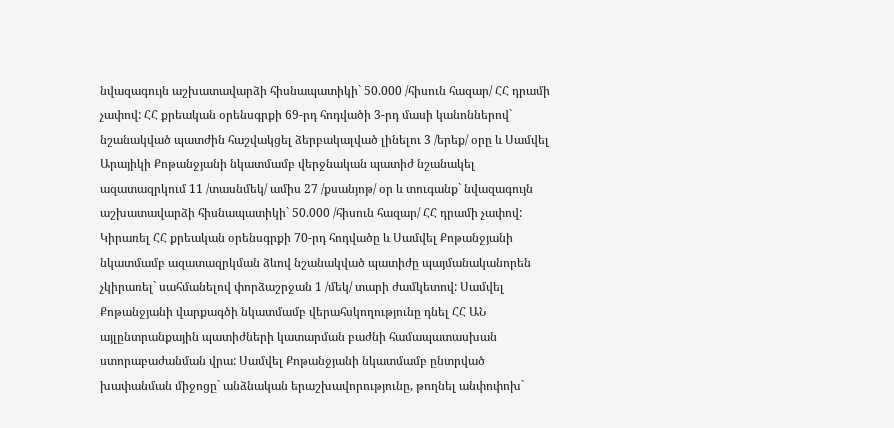նվազագույն աշխատավարձի հիսնապատիկի` 50.000 /հիսուն հազար/ ՀՀ դրամի չափով: ՀՀ քրեական օրենսգրքի 69-րդ հոդվածի 3-րդ մասի կանոններով` նշանակված պատժին հաշվակցել ձերբակալված լինելու 3 /երեք/ օրը և Սամվել Արայիկի Քոթանջյանի նկատմամբ վերջնական պատիժ նշանակել ազատազրկում 11 /տասնմեկ/ ամիս 27 /քսանյոթ/ օր և տուգանք` նվազագույն աշխատավարձի հիսնապատիկի` 50.000 /հիսուն հազար/ ՀՀ դրամի չափով: Կիրառել ՀՀ քրեական օրենսգրքի 70-րդ հոդվածը և Սամվել Քոթանջյանի նկատմամբ ազատազրկման ձևով նշանակված պատիժը պայմանականորեն չկիրառել` սահմանելով փորձաշրջան 1 /մեկ/ տարի ժամկետով: Սամվել Քոթանջյանի վարքագծի նկատմամբ վերահսկողությունը դնել ՀՀ ԱՆ այլընտրանքային պատիժների կատարման բաժնի համապատասխան ստորաբաժանման վրա: Սամվել Քոթանջյանի նկատմամբ ընտրված խափանման միջոցը` անձնական երաշխավորությունը, թողնել անփոփոխ`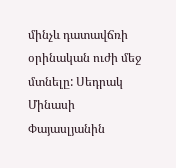մինչև դատավճռի օրինական ուժի մեջ մտնելը: Սեդրակ Մինասի Փայասլյանին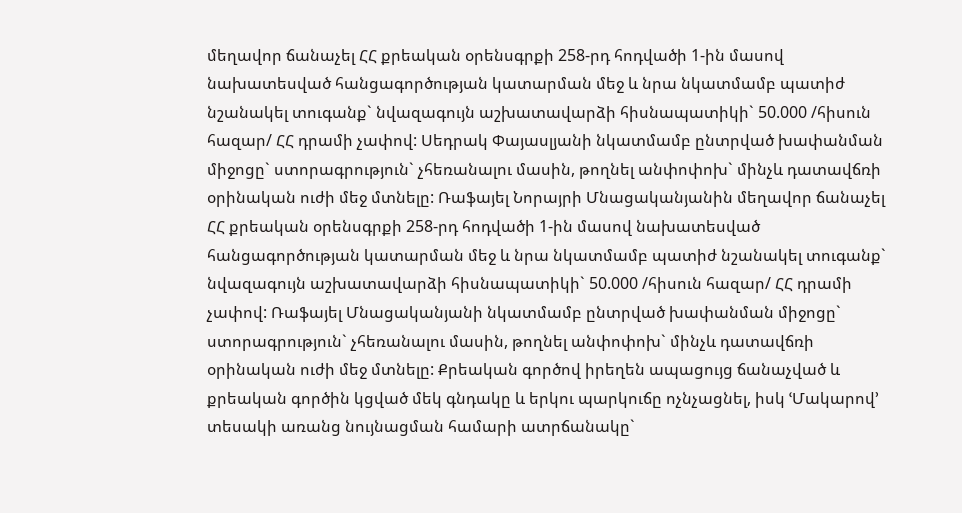մեղավոր ճանաչել ՀՀ քրեական օրենսգրքի 258-րդ հոդվածի 1-ին մասով նախատեսված հանցագործության կատարման մեջ և նրա նկատմամբ պատիժ նշանակել տուգանք` նվազագույն աշխատավարձի հիսնապատիկի` 50.000 /հիսուն հազար/ ՀՀ դրամի չափով: Սեդրակ Փայասլյանի նկատմամբ ընտրված խափանման միջոցը` ստորագրություն` չհեռանալու մասին, թողնել անփոփոխ` մինչև դատավճռի օրինական ուժի մեջ մտնելը: Ռաֆայել Նորայրի Մնացականյանին մեղավոր ճանաչել ՀՀ քրեական օրենսգրքի 258-րդ հոդվածի 1-ին մասով նախատեսված հանցագործության կատարման մեջ և նրա նկատմամբ պատիժ նշանակել տուգանք` նվազագույն աշխատավարձի հիսնապատիկի` 50.000 /հիսուն հազար/ ՀՀ դրամի չափով: Ռաֆայել Մնացականյանի նկատմամբ ընտրված խափանման միջոցը` ստորագրություն` չհեռանալու մասին, թողնել անփոփոխ` մինչև դատավճռի օրինական ուժի մեջ մտնելը: Քրեական գործով իրեղեն ապացույց ճանաչված և քրեական գործին կցված մեկ գնդակը և երկու պարկուճը ոչնչացնել, իսկ ՙՄակարով՚ տեսակի առանց նույնացման համարի ատրճանակը`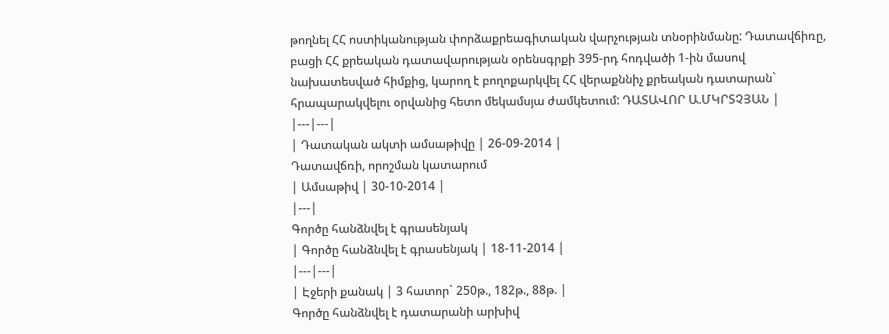թողնել ՀՀ ոստիկանության փորձաքրեագիտական վարչության տնօրինմանը: Դատավճիռը, բացի ՀՀ քրեական դատավարության օրենսգրքի 395-րդ հոդվածի 1-ին մասով նախատեսված հիմքից, կարող է բողոքարկվել ՀՀ վերաքննիչ քրեական դատարան` հրապարակվելու օրվանից հետո մեկամսյա ժամկետում: ԴԱՏԱՎՈՐ Ա.ՄԿՐՏՉՅԱՆ |
|---|---|
| Դատական ակտի ամսաթիվը | 26-09-2014 |
Դատավճռի, որոշման կատարում
| Ամսաթիվ | 30-10-2014 |
|---|
Գործը հանձնվել է գրասենյակ
| Գործը հանձնվել է գրասենյակ | 18-11-2014 |
|---|---|
| Էջերի քանակ | 3 հատոր` 250թ., 182թ., 88թ. |
Գործը հանձնվել է դատարանի արխիվ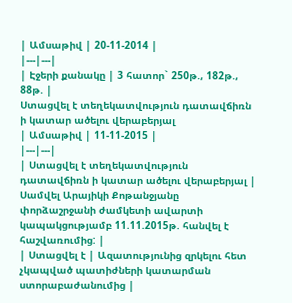| Ամսաթիվ | 20-11-2014 |
|---|---|
| Էջերի քանակը | 3 հատոր` 250թ., 182թ., 88թ. |
Ստացվել է տեղեկատվություն դատավճիռն ի կատար ածելու վերաբերյալ
| Ամսաթիվ | 11-11-2015 |
|---|---|
| Ստացվել է տեղեկատվություն դատավճիռն ի կատար ածելու վերաբերյալ | Սամվել Արայիկի Քոթանջյանը փորձաշրջանի ժամկետի ավարտի կապակցությամբ 11.11.2015թ. հանվել է հաշվառումից: |
| Ստացվել է | Ազատությունից զրկելու հետ չկապված պատիժների կատարման ստորաբաժանումից |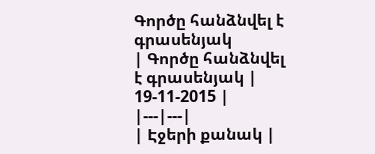Գործը հանձնվել է գրասենյակ
| Գործը հանձնվել է գրասենյակ | 19-11-2015 |
|---|---|
| Էջերի քանակ |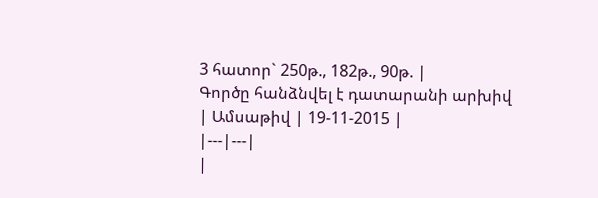3 հատոր` 250թ., 182թ., 90թ. |
Գործը հանձնվել է դատարանի արխիվ
| Ամսաթիվ | 19-11-2015 |
|---|---|
|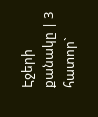Էջերի քանակը | 3 հատոր`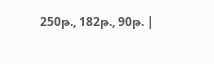250թ., 182թ., 90թ. |